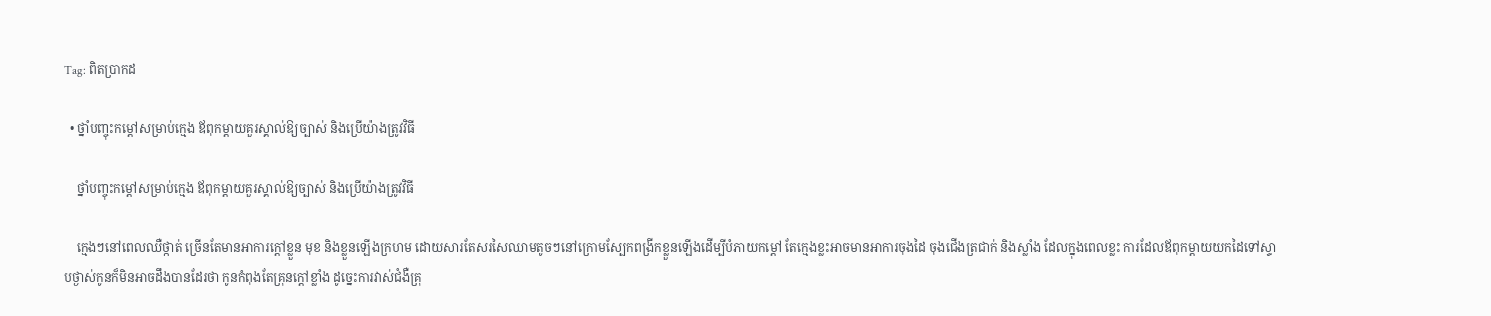Tag: ពិតប្រាកដ

  • ថ្នាំបញ្ចុះកម្ដៅសម្រាប់ក្មេង ឪពុកម្ដាយគួរស្គាល់ឱ្យច្បាស់ និងប្រើយ៉ាងត្រូវវិធី

    ថ្នាំបញ្ចុះកម្ដៅសម្រាប់ក្មេង ឪពុកម្ដាយគួរស្គាល់ឱ្យច្បាស់ និងប្រើយ៉ាងត្រូវវិធី

    ក្មេងៗនៅពេលឈឺថ្កាត់ ច្រើនតែមានអាការក្ដៅខ្លួន មុខ និងខ្លួនឡើងក្រហម ដោយសារតែសរសៃឈាមតូចៗនៅក្រោមស្បែកពង្រីកខ្លួនឡើងដើម្បីបំភាយកម្ដៅ តែក្មេងខ្លះអាចមានអាការចុងដៃ ចុងជើងត្រជាក់ និងស្លាំង ដែលក្នុងពេលខ្លះ ការដែលឪពុកម្ដាយយកដៃទៅស្ទាបថ្ងាស់កូនក៏មិនអាចដឹងបានដែរថា កូនកំពុងតែគ្រុនក្ដៅខ្លាំង ដូច្នេះការវាស់ជំងឺគ្រុ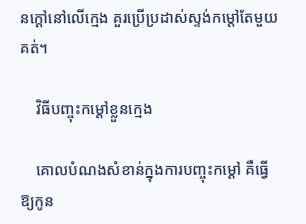នក្ដៅនៅលើក្មេង គួរប្រើប្រដាស់ស្ទង់កម្ដៅតែមួយគត់។

    វិធីបញ្ចុះកម្ដៅខ្លួនក្មេង

    គោលបំណងសំខាន់ក្នុងការបញ្ចុះកម្ដៅ គឺធ្វើឱ្យកូន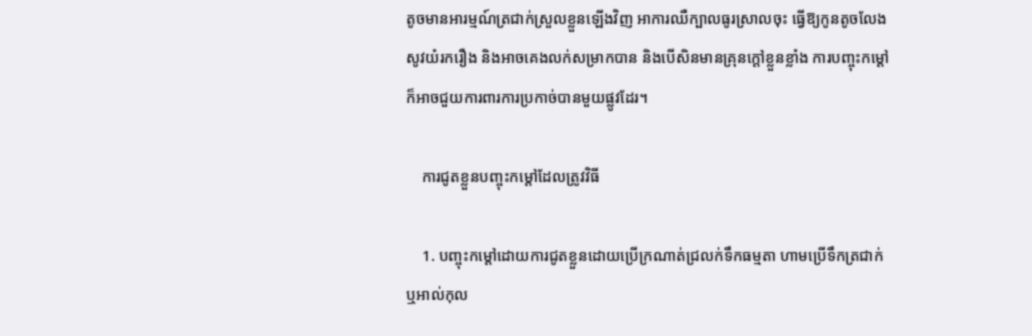តូចមានអារម្មណ៍ត្រជាក់ស្រួលខ្លួនឡើងវិញ អាការឈឺក្បាលធូរស្រាលចុះ ធ្វើឱ្យកូនតូចលែងសូវយំរករឿង និងអាចគេងលក់សម្រាកបាន និងបើសិនមានគ្រុនក្ដៅខ្លួនខ្លាំង ការបញ្ចុះកម្ដៅក៏អាចជួយការពារការប្រកាច់បានមួយផ្លូវដែរ។

    ការជូតខ្លួនបញ្ចុះកម្ដៅដែលត្រូវវិធី

    1. បញ្ចុះកម្ដៅដោយការជូតខ្លួនដោយប្រើក្រណាត់ជ្រលក់ទឹកធម្មតា ហាមប្រើទឹកត្រជាក់ ឬអាល់កុល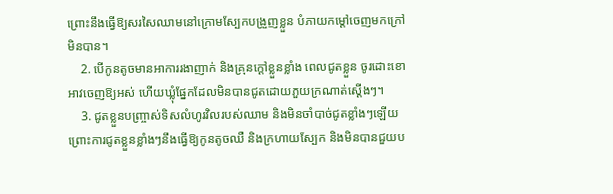ព្រោះនឹងធ្វើឱ្យសរសៃឈាមនៅក្រោមស្បែកបង្រួញខ្លួន បំភាយកម្ដៅចេញមកក្រៅមិនបាន។
    2. បើកូនតូចមានអាការរងាញាក់ និងគ្រុនក្ដៅខ្លួនខ្លាំង ពេលជូតខ្លួន ចូរដោះខោអាវចេញឱ្យអស់ ហើយឃ្លុំផ្នែកដែលមិនបានជូតដោយភួយក្រណាត់ស្ដើងៗ។
    3. ជូតខ្លួនបញ្ច្រាស់ទិសលំហូរវិលរបស់ឈាម និងមិនចាំបាច់ជូតខ្លាំងៗឡើយ ព្រោះការជូតខ្លួនខ្លាំងៗនឹងធ្វើឱ្យកូនតូចឈឺ និងក្រហាយស្បែក និងមិនបានជួយប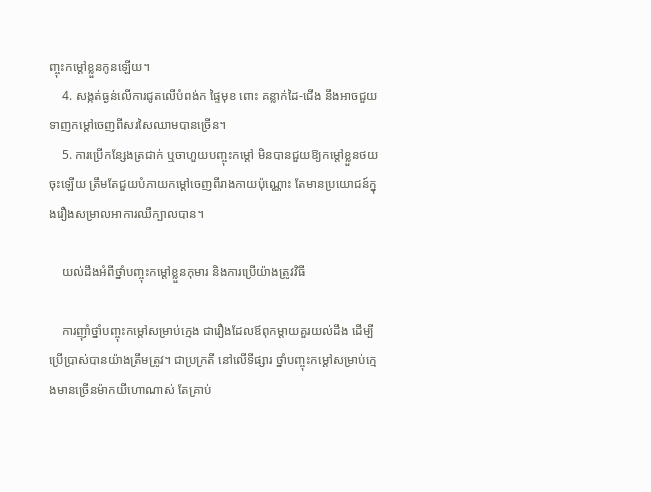ញ្ចុះកម្ដៅខ្លួនកូនឡើយ។
    4. សង្កត់ធ្ងន់លើការជូតលើបំពង់ក ផ្ទៃមុខ ពោះ គន្លាក់ដៃ-ជើង នឹងអាចជួយទាញកម្ដៅចេញពីសរសៃឈាមបានច្រើន។
    5. ការប្រើកន្សែងត្រជាក់ ឬចាហួយបញ្ចុះកម្ដៅ មិនបានជួយឱ្យកម្ដៅខ្លួនថយចុះឡើយ ត្រឹមតែជួយបំភាយកម្ដៅចេញពីរាងកាយប៉ុណ្ណោះ តែមានប្រយោជន៍ក្នុងរឿងសម្រាលអាការឈឺក្បាលបាន។

    យល់ដឹងអំពីថ្នាំបញ្ចុះកម្ដៅខ្លួនកុមារ និងការប្រើយ៉ាងត្រូវវិធី

    ការញ៉ាំថ្នាំបញ្ចុះកម្ដៅសម្រាប់ក្មេង ជារឿងដែលឪពុកម្ដាយគួរយល់ដឹង ដើម្បីប្រើប្រាស់បានយ៉ាងត្រឹមត្រូវ។ ជាប្រក្រតី នៅលើទីផ្សារ ថ្នាំបញ្ចុះកម្ដៅសម្រាប់ក្មេងមានច្រើនម៉ាកយីហោណាស់ តែគ្រាប់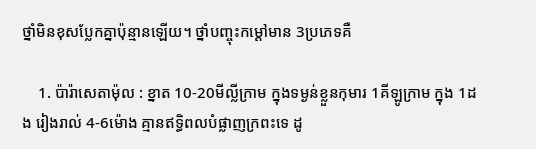ថ្នាំមិនខុសប្លែកគ្នាប៉ុន្មានឡើយ។ ថ្នាំបញ្ចុះកម្ដៅមាន 3ប្រភេទគឺ

    1. ប៉ារ៉ាសេតាម៉ុល : ខ្នាត 10-20មីល្លីក្រាម ក្នុងទម្ងន់ខ្លួនកុមារ 1គីឡូក្រាម ក្នុង 1ដង រៀងរាល់ 4-6ម៉ោង គ្មានឥទ្ធិពលបំផ្លាញក្រពះទេ ដូ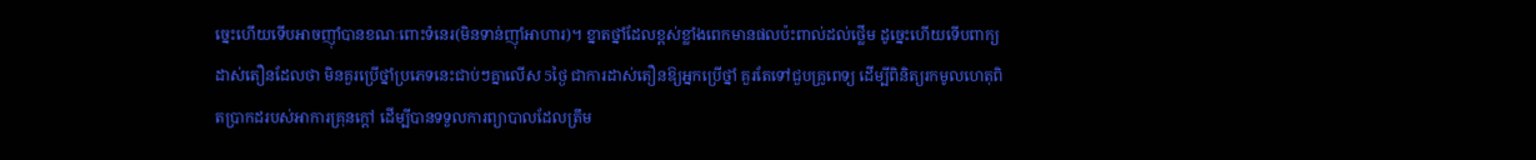ច្នេះហើយទើបអាចញ៉ាំបានខណៈពោះទំនេរ(មិនទាន់ញ៉ាំអាហារ)។ ខ្នាតថ្នាំដែលខ្ពស់ខ្លាំងពេកមានផលប៉ះពាល់ដល់ថ្លើម ដូច្នេះហើយទើបពាក្យដាស់តឿនដែលថា មិនគួរប្រើថ្នាំប្រភេទនេះជាប់ៗគ្នាលើស 5ថ្ងៃ ជាការដាស់តឿនឱ្យអ្នកប្រើថ្នាំ គួរតែទៅជួបគ្រូពេទ្យ ដើម្បីពិនិត្យរកមូលហេតុពិតប្រាកដរបស់អាការគ្រុនក្ដៅ ដើម្បីបានទទួលការព្យាបាលដែលត្រឹម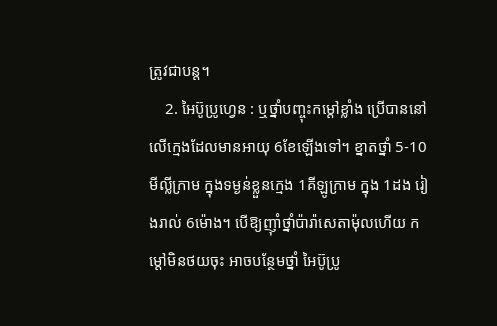ត្រូវជាបន្ត។
    2. អៃប៊ូប្រូហ្វេន : ឬថ្នាំបញ្ចុះកម្ដៅខ្លាំង ប្រើបាននៅលើក្មេងដែលមានអាយុ 6ខែឡើងទៅ។ ខ្នាតថ្នាំ 5-10មីល្លីក្រាម ក្នុងទម្ងន់ខ្លួនក្មេង 1គីឡូក្រាម ក្នុង 1ដង រៀងរាល់ 6ម៉ោង។ បើឱ្យញ៉ាំថ្នាំប៉ារ៉ាសេតាម៉ុលហើយ កម្ដៅមិនថយចុះ អាចបន្ថែមថ្នាំ អៃប៊ូប្រូ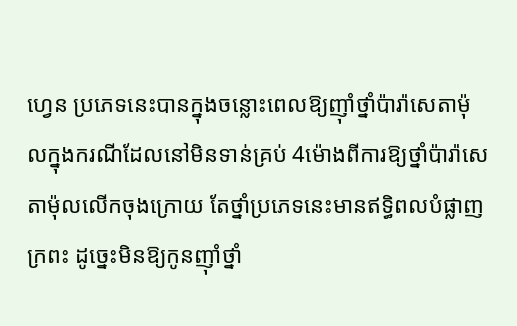ហ្វេន ប្រភេទនេះបានក្នុងចន្លោះពេលឱ្យញ៉ាំថ្នាំប៉ារ៉ាសេតាម៉ុលក្នុងករណីដែលនៅមិនទាន់គ្រប់ 4ម៉ោងពីការឱ្យថ្នាំប៉ារ៉ាសេតាម៉ុលលើកចុងក្រោយ តែថ្នាំប្រភេទនេះមានឥទ្ធិពលបំផ្លាញក្រពះ ដូច្នេះមិនឱ្យកូនញ៉ាំថ្នាំ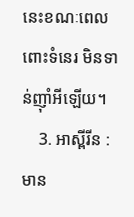នេះខណៈពេលពោះទំនេរ មិនទាន់ញ៉ាំអីឡើយ។
    3. អាស្ពីរីន : មាន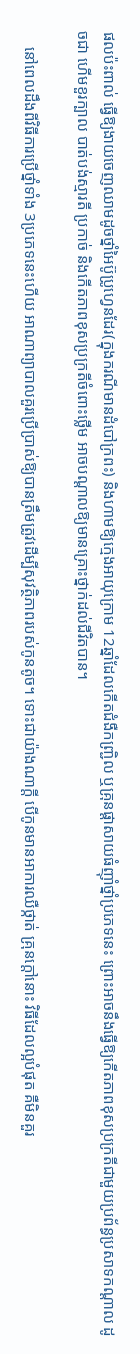ផលប៉ះពាល់ ធ្វើឱ្យងាយចេញឈាមដូចថ្នាំអៃប៊ូប្រូហ្វេនដែរ(ក្នុងករណីមានដំបៅក្រពះ) និងហាមឱ្យក្មេងអាយុក្រោម 12ឆ្នាំដែលកើតជំងឺកញ្រ្ជិល ឬគ្រុនផ្ដាសាយធំញ៉ាំថ្នាំប្រភេទនេះ ព្រោះអាចនឹងធ្វើឱ្យកើតភាពខុសប្រក្រតីជាមួយប្រព័ន្ធប្រសាទកណ្ដាល ដូចជា ហើមខួរក្បាល បាត់បង់ស្មារតី ប្រកាច់ និងកើតភាពខុសប្រក្រតីចំពោះថ្លើម អាចបណ្ដាលឱ្យមានគ្រោះថ្នាក់ដល់ជីវិតបាន។

    នៅពេលដឹងពីវិធីការប្រើថ្នាំទាំង 3ប្រភេទនេះហើយ អាណាព្យាបាលគួរប្រើប្រាស់ឱ្យបានត្រឹមត្រូវដើម្បីសុវត្ថិភាពរបស់កូនតូច។ ទោះជាយ៉ាងណាក្ដី បើកូនមានអាការឈឺថ្កាត់ គ្រុនក្ដៅនោះ វិធីដែលល្អបំផុត គឺមិនគួរ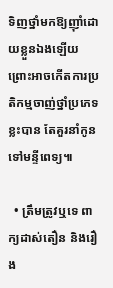ទិញថ្នាំមកឱ្យញ៉ាំដោយខ្លួនឯងឡើយ ព្រោះអាចកើតការប្រតិកម្មចាញ់ថ្នាំប្រភេទខ្លះបាន តែគួរនាំកូនទៅមន្ទីពេទ្យ៕

  • ត្រឹមត្រូវឬទេ ពាក្យដាស់តឿន និងរឿង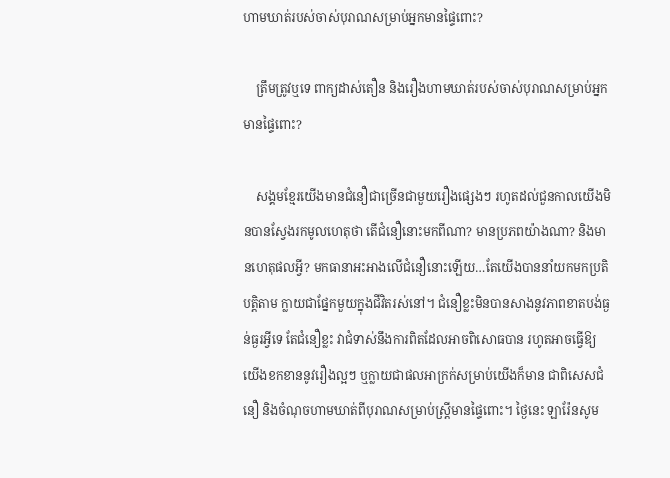ហាមឃាត់របស់ចាស់បុរាណសម្រាប់អ្នកមានផ្ទៃពោះ?

    ត្រឹមត្រូវឬទេ ពាក្យដាស់តឿន និងរឿងហាមឃាត់របស់ចាស់បុរាណសម្រាប់អ្នកមានផ្ទៃពោះ?

    សង្គមខ្មែរយើងមានជំនឿជាច្រើនជាមួយរឿងផ្សេងៗ រហូតដល់ជួនកាលយើងមិនបានស្វែងរកមូលហេតុថា តើជំនឿនោះមកពីណា? មានប្រភពយ៉ាងណា? និងមានហេតុផលអ្វី? មកធានាអះអាងលើជំនឿនោះឡើយ…តែយើងបាននាំយកមកប្រតិបត្តិតាម ក្លាយជាផ្នែកមួយក្នុងជីវិតរស់នៅ។ ជំនឿខ្លះមិនបានសាងនូវភាពខាតបង់ធ្ងន់ធ្ងរអ្វីទេ តែជំនឿខ្លះ វាជំទាស់នឹងការពិតដែលអាចពិសោធបាន រហូតអាចធ្វើឱ្យយើងខកខាននូវរឿងល្អៗ ឬក្លាយជាផលអាក្រក់សម្រាប់យើងក៏មាន ជាពិសេសជំនឿ និងចំណុចហាមឃាត់ពីបុរាណសម្រាប់ស្រ្តីមានផ្ទៃពោះ។ ថ្ងៃនេះ ឡារ៉ែនសូម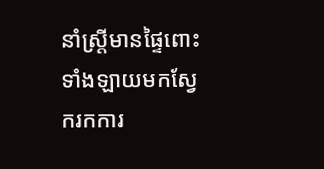នាំស្រ្តីមានផ្ទៃពោះទាំងឡាយមកស្វែករកការ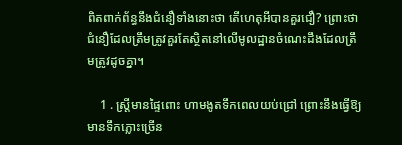ពិតពាក់ព័ន្ធនឹងជំនឿទាំងនោះថា តើហេតុអីបានគួរជឿ? ព្រោះថា ជំនឿដែលត្រឹមត្រូវគួរតែស្ថិតនៅលើមូលដ្ឋានចំណេះដឹងដែលត្រឹមត្រូវដូចគ្នា។

    1 . ស្រ្តីមានផ្ទៃពោះ ហាមងូតទឹកពេលយប់ជ្រៅ ព្រោះនឹងធ្វើឱ្យមានទឹកភ្លោះច្រើន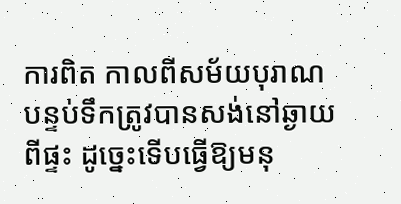ការពិត កាលពីសម័យបុរាណ បន្ទប់ទឹកត្រូវបានសង់នៅឆ្ងាយពីផ្ទះ ដូច្នេះទើបធ្វើឱ្យមនុ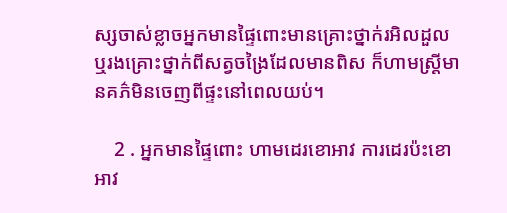ស្សចាស់ខ្លាចអ្នកមានផ្ទៃពោះមានគ្រោះថ្នាក់រអិលដួល ឬរងគ្រោះថ្នាក់ពីសត្វចង្រៃដែលមានពិស ក៏ហាមស្រ្តីមានគភ៌មិនចេញពីផ្ទះនៅពេលយប់។

    2 . អ្នកមានផ្ទៃពោះ ហាមដេរខោអាវ ការដេរប៉ះខោអាវ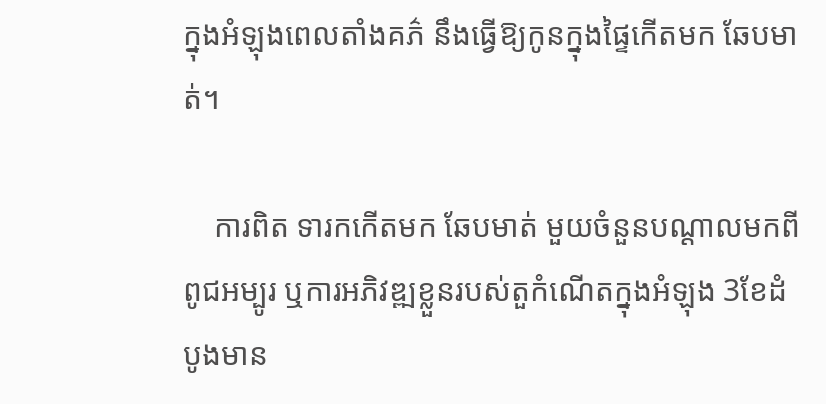ក្នុងអំឡុងពេលតាំងគភ៌ នឹងធ្វើឱ្យកូនក្នុងផ្ទៃកើតមក ឆែបមាត់។

    ការពិត ទារកកើតមក ឆែបមាត់ មួយចំនួនបណ្ដាលមកពីពូជអម្បូរ ឬការអភិវឌ្ឍខ្លួនរបស់តួកំណើតក្នុងអំឡុង 3ខែដំបូងមាន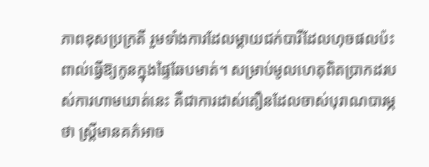ភាពខុសប្រក្រតី រួមទាំងការដែលម្ដាយជក់បារីដែលហុចផលប៉ះពាល់ធ្វើឱ្យកូនក្នុងផ្ទៃឆែបមាត់។ សម្រាប់មូលហេតុពិតប្រាកដរបស់ការហាមឃាត់នេះ គឺជាការដាស់តឿនដែលចាស់បុរាណបារម្ភថា ស្រ្តីមានគភ៌អាច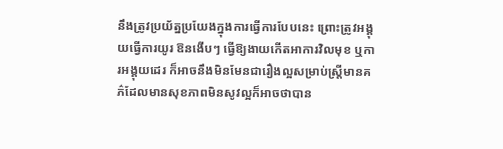នឹងត្រូវប្រយ័ត្នប្រយែងក្នុងការធ្វើការបែបនេះ ព្រោះត្រូវអង្គុយធ្វើការយូរ ឱនងើបៗ ធ្វើឱ្យងាយកើតអាការវិលមុខ ឬការអង្គុយដេរ ក៏អាចនឹងមិនមែនជារឿងល្អសម្រាប់ស្រ្តីមានគភ៌ដែលមានសុខភាពមិនសូវល្អក៏អាចថាបាន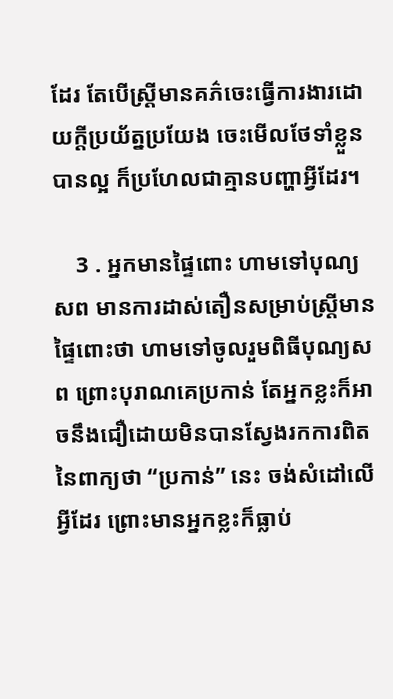ដែរ តែបើស្រ្តីមានគភ៌ចេះធ្វើការងារដោយក្ដីប្រយ័ត្នប្រយែង ចេះមើលថែទាំខ្លួនបានល្អ ក៏ប្រហែលជាគ្មានបញ្ហាអ្វីដែរ។

    3 . អ្នកមានផ្ទៃពោះ ហាមទៅបុណ្យសព មានការដាស់តឿនសម្រាប់ស្រ្តីមានផ្ទៃពោះថា ហាមទៅចូលរួមពិធីបុណ្យសព ព្រោះបុរាណគេប្រកាន់ តែអ្នកខ្លះក៏អាចនឹងជឿដោយមិនបានស្វែងរកការពិតនៃពាក្យថា “ប្រកាន់” នេះ ចង់សំដៅលើអ្វីដែរ ព្រោះមានអ្នកខ្លះក៏ធ្លាប់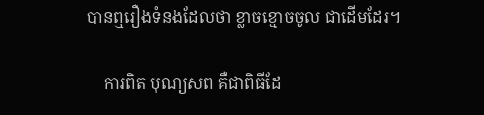បានឮរឿងទំនងដែលថា ខ្លាចខ្មោចចូល ជាដើមដែរ។

    ការពិត បុណ្យសព គឺជាពិធីដែ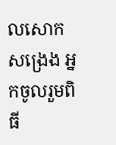លសោកសង្រេង អ្នកចូលរួមពិធី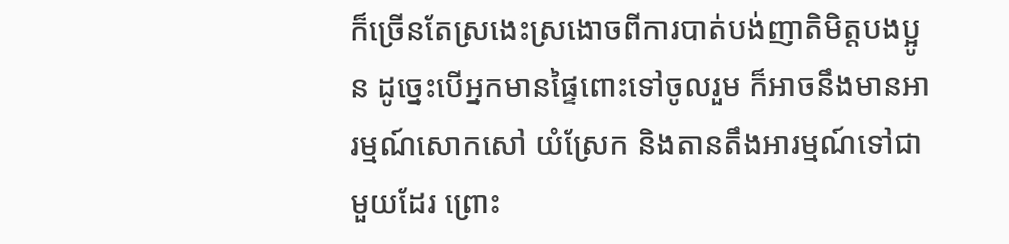ក៏ច្រើនតែស្រងេះស្រងោចពីការបាត់បង់ញាតិមិត្តបងប្អូន ដូច្នេះបើអ្នកមានផ្ទៃពោះទៅចូលរួម ក៏អាចនឹងមានអារម្មណ៍សោកសៅ យំស្រែក និងតានតឹងអារម្មណ៍ទៅជាមួយដែរ ព្រោះ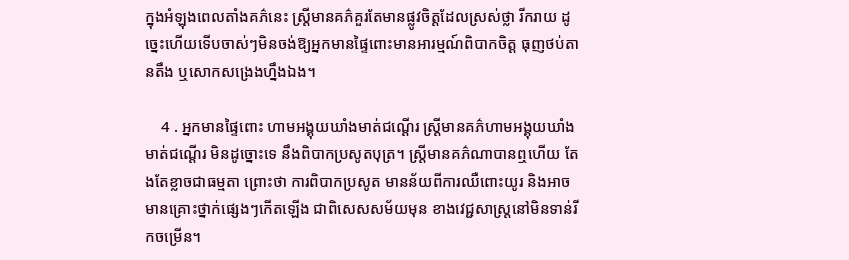ក្នុងអំឡុងពេលតាំងគភ៌នេះ ស្រ្តីមានគភ៌គួរតែមានផ្លូវចិត្តដែលស្រស់ថ្លា រីករាយ ដូច្នេះហើយទើបចាស់ៗមិនចង់ឱ្យអ្នកមានផ្ទៃពោះមានអារម្មណ៍ពិបាកចិត្ត ធុញថប់តានតឹង ឬសោកសង្រេងហ្នឹងឯង។

    4 . អ្នកមានផ្ទៃពោះ ហាមអង្គុយឃាំងមាត់ជណ្ដើរ ស្រ្តីមានគភ៌ហាមអង្គុយឃាំងមាត់ជណ្ដើរ មិនដូច្នោះទេ នឹងពិបាកប្រសូតបុត្រ។ ស្រ្តីមានគភ៌ណាបានឮហើយ តែងតែខ្លាចជាធម្មតា ព្រោះថា ការពិបាកប្រសូត មានន័យពីការឈឺពោះយូរ និងអាចមានគ្រោះថ្នាក់ផ្សេងៗកើតឡើង ជាពិសេសសម័យមុន ខាងវេជ្ជសាស្រ្តនៅមិនទាន់រីកចម្រើន។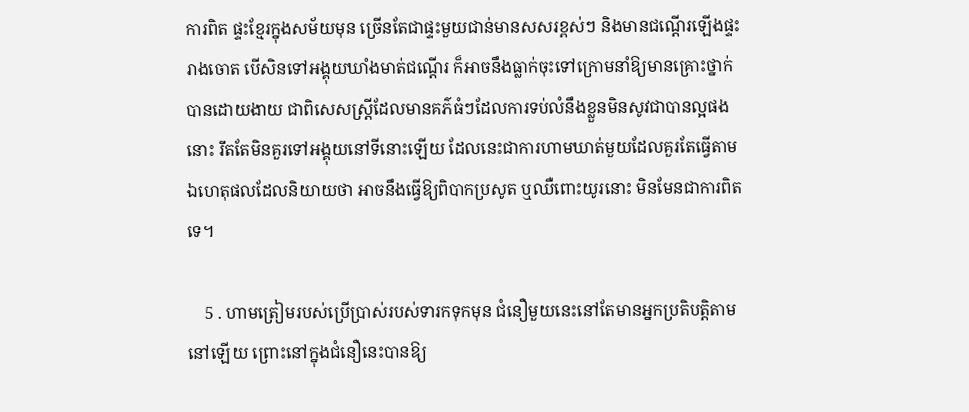ការពិត ផ្ទះខ្មែរក្នុងសម័យមុន ច្រើនតែជាផ្ទះមួយជាន់មានសសរខ្ពស់ៗ និងមានជណ្ដើរឡើងផ្ទះរាងចោត បើសិនទៅអង្គុយឃាំងមាត់ជណ្ដើរ ក៏អាចនឹងធ្លាក់ចុះទៅក្រោមនាំឱ្យមានគ្រោះថ្នាក់បានដោយងាយ ជាពិសេសស្រ្តីដែលមានគភ៌ធំៗដែលការទប់លំនឹងខ្លួនមិនសូវជាបានល្អផងនោះ រឹតតែមិនគួរទៅអង្គុយនៅទីនោះឡើយ ដែលនេះជាការហាមឃាត់មួយដែលគួរតែធ្វើតាម ឯហេតុផលដែលនិយាយថា អាចនឹងធ្វើឱ្យពិបាកប្រសូត ឬឈឺពោះយូរនោះ មិនមែនជាការពិតទេ។

    5 . ហាមត្រៀមរបស់ប្រើប្រាស់របស់ទារកទុកមុន ជំនឿមួយនេះនៅតែមានអ្នកប្រតិបត្តិតាមនៅឡើយ ព្រោះនៅក្នុងជំនឿនេះបានឱ្យ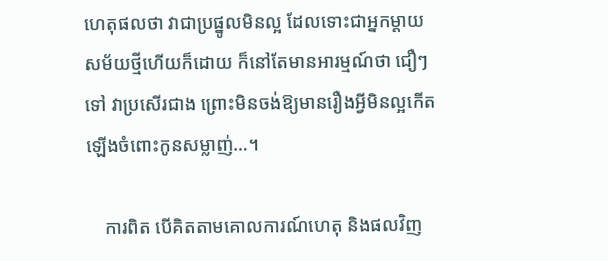ហេតុផលថា វាជាប្រផ្នូលមិនល្អ ដែលទោះជាអ្នកម្ដាយសម័យថ្មីហើយក៏ដោយ ក៏នៅតែមានអារម្មណ៍ថា ជឿៗទៅ វាប្រសើរជាង ព្រោះមិនចង់ឱ្យមានរឿងអ្វីមិនល្អកើតឡើងចំពោះកូនសម្លាញ់…។

    ការពិត បើគិតតាមគោលការណ៍ហេតុ និងផលវិញ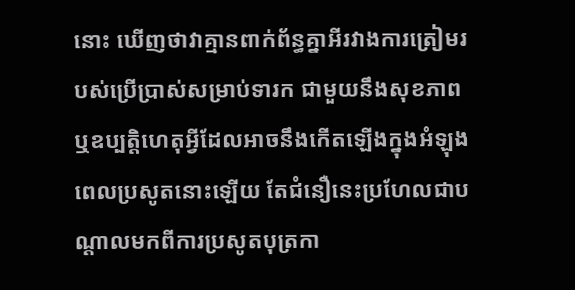នោះ ឃើញថាវាគ្មានពាក់ព័ន្ធគ្នាអីរវាងការត្រៀមរបស់ប្រើប្រាស់សម្រាប់ទារក ជាមួយនឹងសុខភាព ឬឧប្បត្តិហេតុអ្វីដែលអាចនឹងកើតឡើងក្នុងអំឡុងពេលប្រសូតនោះឡើយ តែជំនឿនេះប្រហែលជាបណ្ដាលមកពីការប្រសូតបុត្រកា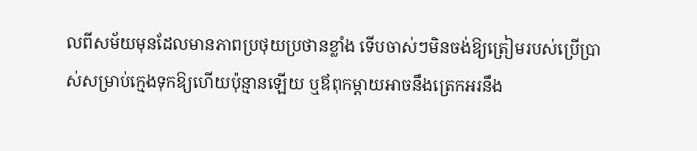លពីសម័យមុនដែលមានភាពប្រថុយប្រថានខ្លាំង ទើបចាស់ៗមិនចង់ឱ្យត្រៀមរបស់ប្រើប្រាស់សម្រាប់ក្មេងទុកឱ្យហើយប៉ុន្មានឡើយ ឬឪពុកម្ដាយអាចនឹងត្រេកអរនឹង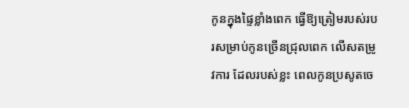កូនក្នុងផ្ទៃខ្លាំងពេក ធ្វើឱ្យត្រៀមរបស់របរសម្រាប់កូនច្រើនជ្រុលពេក លើសតម្រូវការ ដែលរបស់ខ្លះ ពេលកូនប្រសូតចេ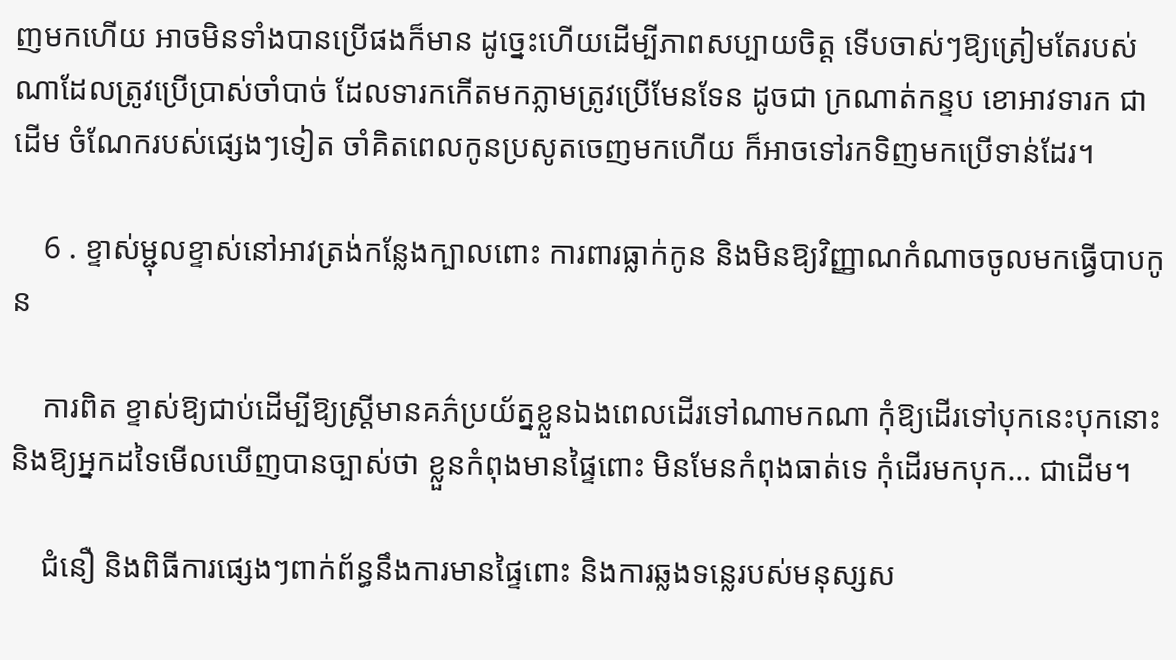ញមកហើយ អាចមិនទាំងបានប្រើផងក៏មាន ដូច្នេះហើយដើម្បីភាពសប្បាយចិត្ត ទើបចាស់ៗឱ្យត្រៀមតែរបស់ណាដែលត្រូវប្រើប្រាស់ចាំបាច់ ដែលទារកកើតមកភ្លាមត្រូវប្រើមែនទែន ដូចជា ក្រណាត់កន្ទប ខោអាវទារក ជាដើម ចំណែករបស់ផ្សេងៗទៀត ចាំគិតពេលកូនប្រសូតចេញមកហើយ ក៏អាចទៅរកទិញមកប្រើទាន់ដែរ។

    6 . ខ្ទាស់ម្ជុលខ្ទាស់នៅអាវត្រង់កន្លែងក្បាលពោះ ការពារធ្លាក់កូន និងមិនឱ្យវិញ្ញាណកំណាចចូលមកធ្វើបាបកូន

    ការពិត ខ្ទាស់ឱ្យជាប់ដើម្បីឱ្យស្រ្តីមានគភ៌ប្រយ័ត្នខ្លួនឯងពេលដើរទៅណាមកណា កុំឱ្យដើរទៅបុកនេះបុកនោះ និងឱ្យអ្នកដទៃមើលឃើញបានច្បាស់ថា ខ្លួនកំពុងមានផ្ទៃពោះ មិនមែនកំពុងធាត់ទេ កុំដើរមកបុក… ជាដើម។

    ជំនឿ និងពិធីការផ្សេងៗពាក់ព័ន្ធនឹងការមានផ្ទៃពោះ និងការឆ្លងទន្លេរបស់មនុស្សស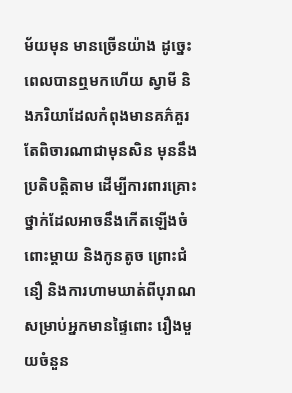ម័យមុន មានច្រើនយ៉ាង ដូច្នេះពេលបានឮមកហើយ ស្វាមី និងភរិយាដែលកំពុងមានគភ៌គួរតែពិចារណាជាមុនសិន មុននឹងប្រតិបត្តិតាម ដើម្បីការពារគ្រោះថ្នាក់ដែលអាចនឹងកើតឡើងចំពោះម្ដាយ និងកូនតូច ព្រោះជំនឿ និងការហាមឃាត់ពីបុរាណសម្រាប់អ្នកមានផ្ទៃពោះ រឿងមួយចំនួន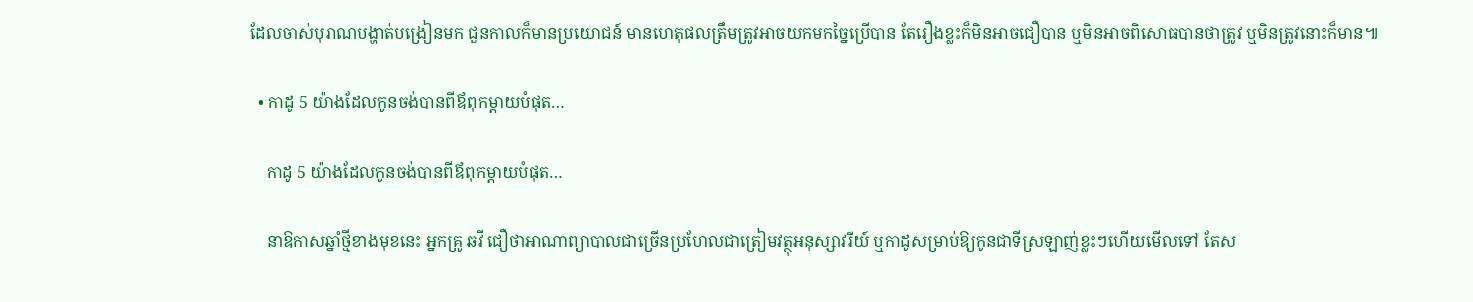ដែលចាស់បុរាណបង្ហាត់បង្រៀនមក ជួនកាលក៏មានប្រយោជន៍ មានហេតុផលត្រឹមត្រូវអាចយកមកច្នៃប្រើបាន តែរឿងខ្លះក៏មិនអាចជឿបាន ឬមិនអាចពិសោធបានថាត្រូវ ឬមិនត្រូវនោះក៏មាន៕

  • កាដូ 5 យ៉ាងដែលកូនចង់បានពីឪពុកម្ដាយបំផុត…

    កាដូ 5 យ៉ាងដែលកូនចង់បានពីឪពុកម្ដាយបំផុត…

    នាឱកាសឆ្នាំថ្មីខាងមុខនេះ អ្នកគ្រូ ឆវី ជឿថាអាណាព្យាបាលជាច្រើនប្រហែលជាត្រៀមវត្ថុអនុស្សាវរីយ៍ ឬកាដូសម្រាប់ឱ្យកូនជាទីស្រឡាញ់ខ្លះៗហើយមើលទៅ តែស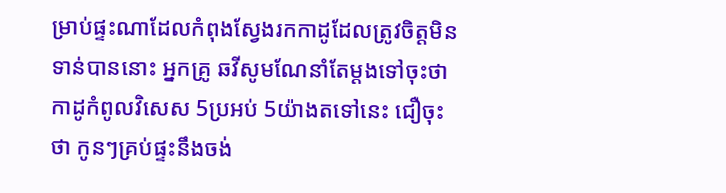ម្រាប់ផ្ទះណាដែលកំពុងស្វែងរកកាដូដែលត្រូវចិត្តមិនទាន់បាននោះ អ្នកគ្រូ ឆវីសូមណែនាំតែម្ដងទៅចុះថា កាដូកំពូលវិសេស 5ប្រអប់ 5យ៉ាងតទៅនេះ ជឿចុះថា កូនៗគ្រប់ផ្ទះនឹងចង់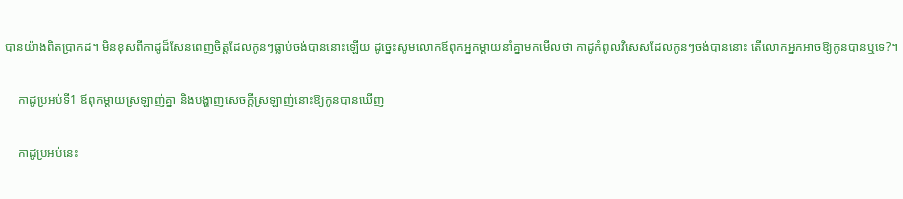បានយ៉ាងពិតប្រាកដ។ មិនខុសពីកាដូដ៏សែនពេញចិត្តដែលកូនៗធ្លាប់ចង់បាននោះឡើយ ដូច្នេះសូមលោកឪពុកអ្នកម្ដាយនាំគ្នាមកមើលថា កាដូកំពូលវិសេសដែលកូនៗចង់បាននោះ តើលោកអ្នកអាចឱ្យកូនបានឬទេ?។

    កាដូប្រអប់ទី1 ឪពុកម្ដាយស្រឡាញ់គ្នា និងបង្ហាញសេចក្ដីស្រឡាញ់នោះឱ្យកូនបានឃើញ

    កាដូប្រអប់នេះ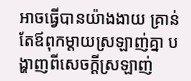អាចធ្វើបានយ៉ាងងាយ គ្រាន់តែឪពុកម្ដាយស្រឡាញ់គ្នា បង្ហាញពីសេចក្ដីស្រឡាញ់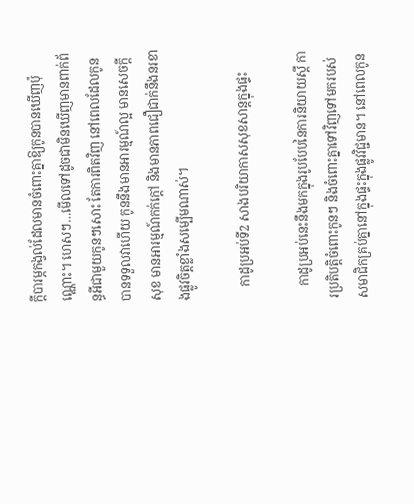ក្ដីបារម្ភកង្វល់ដែលមានចំពោះគ្នាឱ្យកូនបានឃើញប៉ុណ្ណោះ។ ហេសៗ…មើលទៅដូចជាមិនឃើញមានពាក់ព័ន្ធអីជាមួយកូនៗសោះ តែការពិតវិញ នៅពេលដែលកូនបានទទួលវាហើយ កូននឹងមានអារម្មណ៍ល្អ មានសេចក្ដីសុខ មានអារម្មណ៍កក់ក្ដៅ និងមានភាពជឿជាក់នឹងនរខាងផ្លូវចិត្តខ្លាំងសម្បើមណាស់។

    កាដូប្រអប់ទី2 សាងបរិយាកាសសុខសាន្តក្នុងផ្ទះ

    កាដូប្រអប់នេះនឹងមកក្នុងរូបបែបនៃការនិយាយស្ដី ការប្រតិបត្តិចំពោះកូនៗ និងចំពោះគ្នាទៅវិញទៅមករបស់សមាជិកគ្រប់គ្នានៅក្នុងផ្ទះក្នុងផ្លូវវិជ្ជមាន។ នៅពេលកូន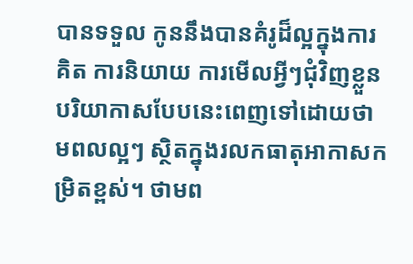បានទទួល កូននឹងបានគំរូដ៏ល្អក្នុងការគិត ការនិយាយ ការមើលអ្វីៗជុំវិញខ្លួន បរិយាកាសបែបនេះពេញទៅដោយថាមពលល្អៗ ស្ថិតក្នុងរលកធាតុអាកាសកម្រិតខ្ពស់។ ថាមព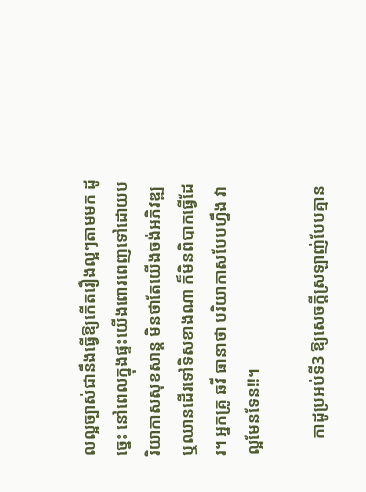លល្អច្បាស់ជានឹងធ្វើឱ្យកើតរឿងល្អៗតាមមក ដូច្នេះ នៅពេលក្នុងផ្ទះយើងពោរពេញទៅដោយបរិយាកាសសុខសាន្ត មិនថាតែយើងចង់អភិវឌ្ឍ ឬឈានដើរទៅទិសខាងណា ក៏មិនពិបាកធ្វើដែរ។ អ្នកគ្រូ ឆវី ធានាថា បរិយាកាសបែបហ្នឹង វាល្អមែនទែន!!។

    កាដូប្រអប់ទី3 ឱ្យសេចក្ដីស្រឡាញ់បែបគ្មាន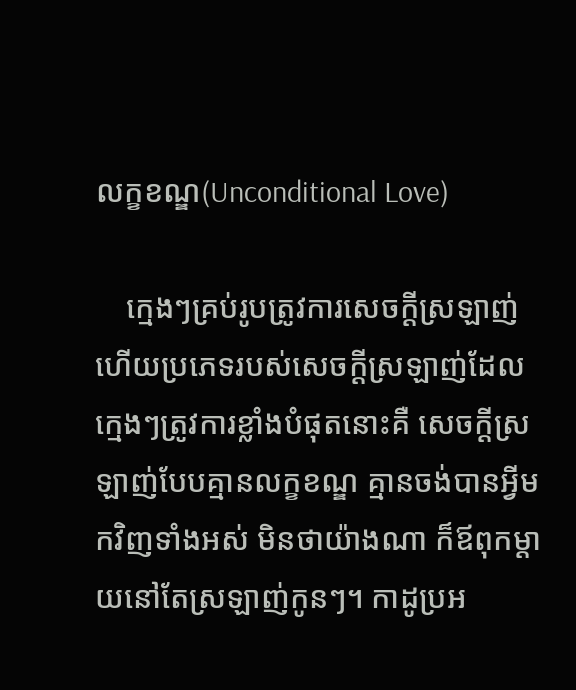លក្ខខណ្ឌ(Unconditional Love)

    ក្មេងៗគ្រប់រូបត្រូវការសេចក្ដីស្រឡាញ់ ហើយប្រភេទរបស់សេចក្ដីស្រឡាញ់ដែលក្មេងៗត្រូវការខ្លាំងបំផុតនោះគឺ សេចក្ដីស្រឡាញ់បែបគ្មានលក្ខខណ្ឌ គ្មានចង់បានអ្វីមកវិញទាំងអស់ មិនថាយ៉ាងណា ក៏ឪពុកម្ដាយនៅតែស្រឡាញ់កូនៗ។ កាដូប្រអ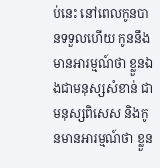ប់នេះ នៅពេលកូនបានទទួលហើយ កូននឹងមានអារម្មណ៍ថា ខ្លួនឯងជាមនុស្សសំខាន់ ជាមនុស្សពិសេស និងកូនមានអារម្មណ៍ថា ខ្លួន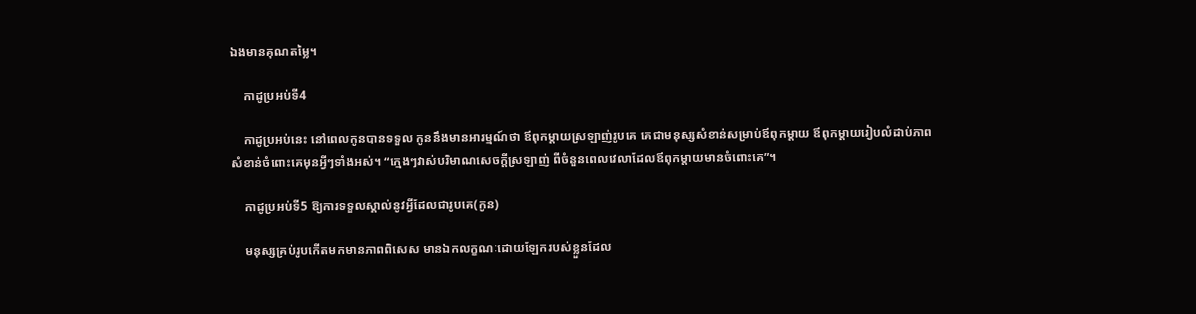ឯងមានគុណតម្លៃ។

    កាដូប្រអប់ទី4

    កាដូប្រអប់នេះ នៅពេលកូនបានទទួល កូននឹងមានអារម្មណ៍ថា ឪពុកម្ដាយស្រឡាញ់រូបគេ គេជាមនុស្សសំខាន់សម្រាប់ឪពុកម្ដាយ ឪពុកម្ដាយរៀបលំដាប់ភាពសំខាន់ចំពោះគេមុនអ្វីៗទាំងអស់។ “ក្មេងៗវាស់បរិមាណសេចក្ដីស្រឡាញ់ ពីចំនួនពេលវេលាដែលឪពុកម្ដាយមានចំពោះគេ”។

    កាដូប្រអប់ទី5 ឱ្យការទទួលស្គាល់នូវអ្វីដែលជារូបគេ(កូន)

    មនុស្សគ្រប់រូបកើតមកមានភាពពិសេស មានឯកលក្ខណៈដោយឡែករបស់ខ្លួនដែល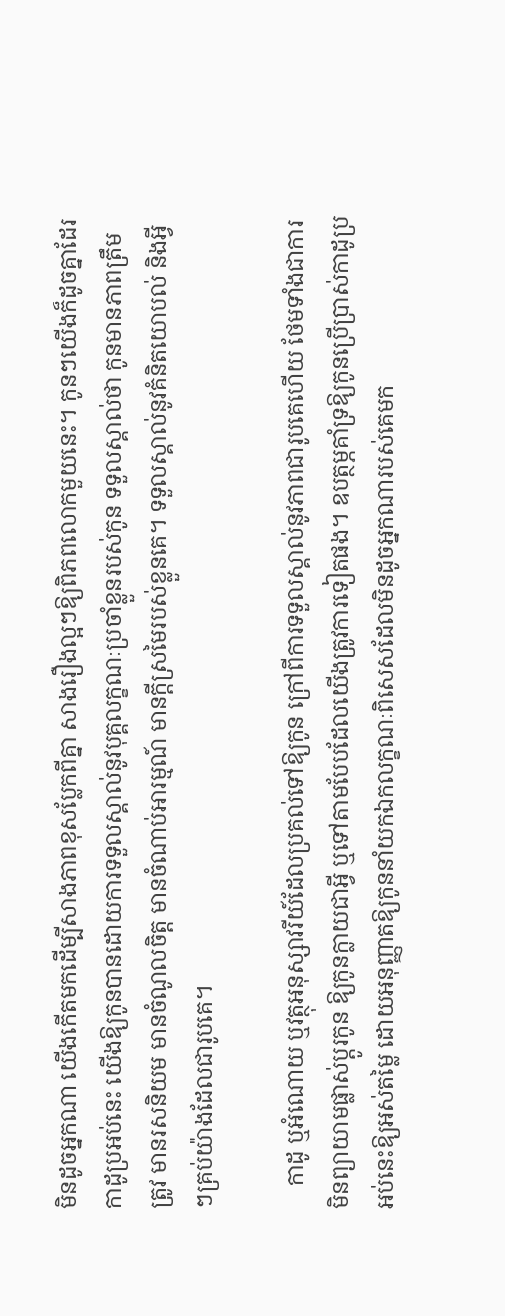មិនដូចអ្នកណា យើងកើតមកដើម្បីសាងភាពខុសប្លែកពីគ្នា សាងរឿងល្អៗឱ្យពិភពលោកមួយនេះ។ កូនៗយើងក៏ដូចគ្នាដែរ កាដូប្រអប់នេះ យើងឱ្យកូនបានដោយការទទួលស្គាល់នូវបុគ្គលក្ខណៈប្រចាំខ្លួនរបស់កូន ទទួលស្គាល់ថា កូនមានភាពត្រឹមត្រូវ មានរសនិយម មានចំណូលចិត្ត មានចំណាប់អារម្មណ៍ មានក្ដីស្រមៃរបស់ខ្លួនគេ។ ទទួលស្គាល់នូវគំនិតយោបល់ និងអ្វីៗគ្រប់យ៉ាងដែលជារូបគេ។

    កាដូ ឬអំណោយ ឬវត្ថុអនុស្សាវរីយ៍ដែលប្រគល់ទៅឱ្យកូន ក្រៅពីការទទួលស្គាល់នូវភាពជារូបគេហើយ ថែមទាំងជាការមិនព្យាយាមផ្លាស់ប្ដូរកូន ឱ្យកូនក្លាយជាអ្វី ឬទៅតាមបែបដែលយើងត្រូវការទៀតផង។ ឧបត្ថម្ភគាំទ្រឱ្យកូនប្រើប្រាស់កាដូប្រអប់នេះឱ្យអស់តម្លៃ ដោយអនុញ្ញាតឱ្យកូននាំយកឯកលក្ខណៈពិសេសដែលមិនដូចអ្នកណារបស់គេមក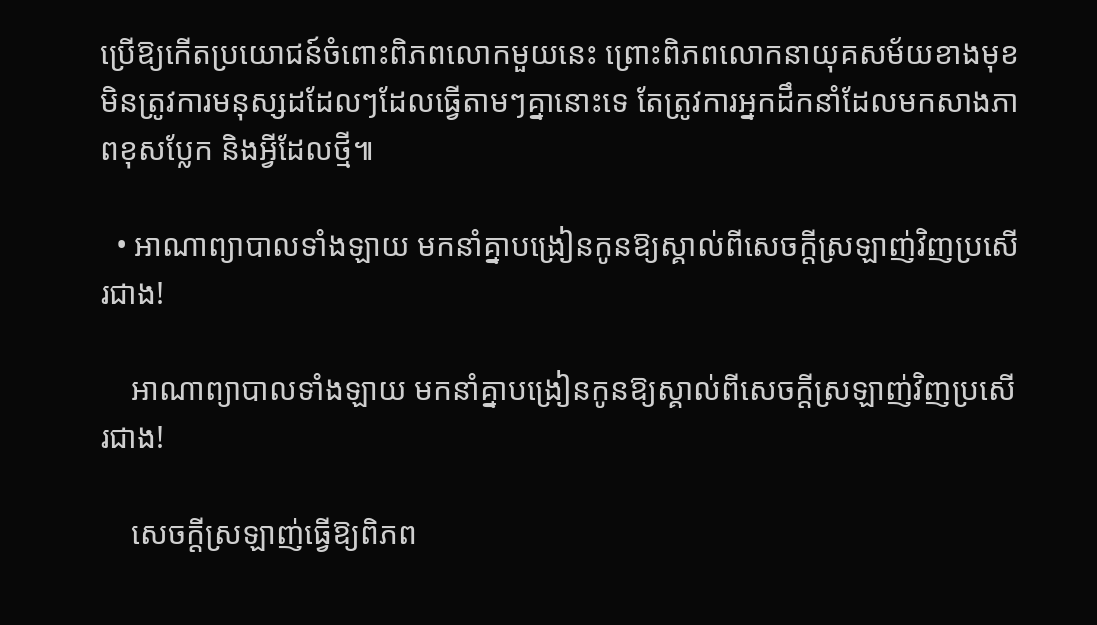ប្រើឱ្យកើតប្រយោជន៍ចំពោះពិភពលោកមួយនេះ ព្រោះពិភពលោកនាយុគសម័យខាងមុខ មិនត្រូវការមនុស្សដដែលៗដែលធ្វើតាមៗគ្នានោះទេ តែត្រូវការអ្នកដឹកនាំដែលមកសាងភាពខុសប្លែក និងអ្វីដែលថ្មី៕

  • អាណាព្យាបាលទាំងឡាយ មកនាំគ្នាបង្រៀនកូនឱ្យស្គាល់ពីសេចក្ដីស្រឡាញ់វិញប្រសើរជាង!

    អាណាព្យាបាលទាំងឡាយ មកនាំគ្នាបង្រៀនកូនឱ្យស្គាល់ពីសេចក្ដីស្រឡាញ់វិញប្រសើរជាង!

    សេចក្ដីស្រឡាញ់ធ្វើឱ្យពិភព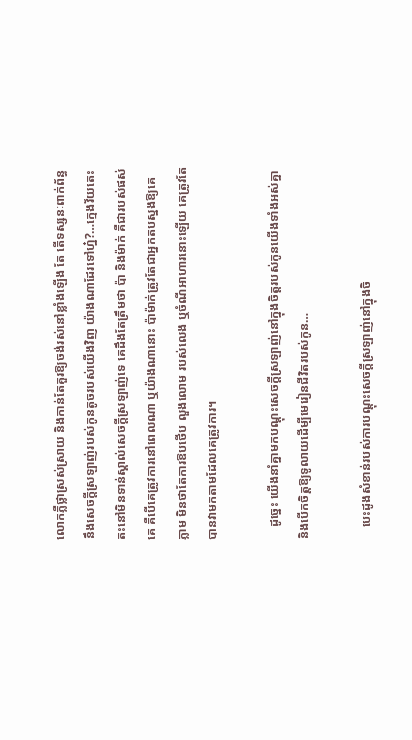លោកភ្លឺថ្លាស្រស់ស្រាយ និងកាន់តែគួរឱ្យចង់រស់នៅខ្លាំងឡើង តែ តើទស្សនៈពាក់ព័ន្ធនឹងសេចក្ដីស្រឡាញ់របស់កូនតូចរបស់យើងវិញ យ៉ាងណាដែរទៅហ្ន៎?…ក្មេងវ័យតេះតះនៅមិនទាន់ស្គាល់សេចក្ដីស្រឡាញ់ទេ គេដឹងតែត្រឹមថា ប៉ា និងម៉ាក់ គឺជារបស់ផស់គេ គឺបើគេត្រូវការនៅពេលណា ឬយ៉ាងណានោះ ប៉ាម៉ាក់ត្រូវតែជាអ្នកតបស្នងឱ្យគេភ្លាម មិនថាតែការឱបថើប លួងលោម របស់លេង ឬចំណីអាហារនោះឡើយ គេត្រូវតែបានវាមកតាមដែលគេត្រូវការ។

    ដូច្នេះ យើងនាំគ្នាមកបណ្ដុះសេចក្ដីស្រឡាញ់នៅក្នុងចិត្តរបស់កូនយើងទាំងអស់គ្នា និងបើកចិត្តឱ្យទូលាយដើម្បីមេរៀនជីវិតរបស់កូន…

    បេះដូងសំខាន់របស់ការបណ្ដុះសេចក្ដីស្រឡាញ់នៅក្នុងចិ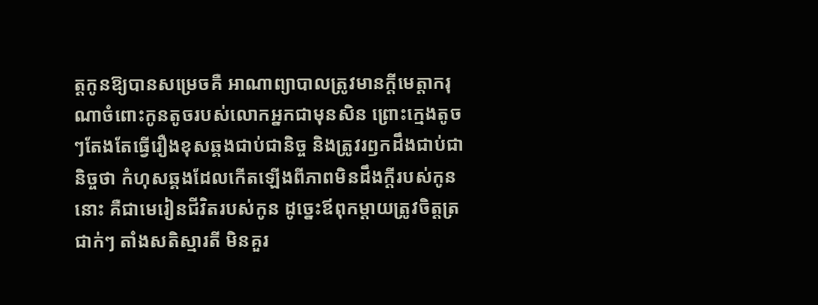ត្តកូនឱ្យបានសម្រេចគឺ អាណាព្យាបាលត្រូវមានក្ដីមេត្តាករុណាចំពោះកូនតូចរបស់លោកអ្នកជាមុនសិន ព្រោះក្មេងតូចៗតែងតែធ្វើរឿងខុសឆ្គងជាប់ជានិច្ច និងត្រូវរឭកដឹងជាប់ជានិច្ចថា កំហុសឆ្គងដែលកើតឡើងពីភាពមិនដឹងក្ដីរបស់កូននោះ គឺជាមេរៀនជីវិតរបស់កូន ដូច្នេះឪពុកម្ដាយត្រូវចិត្តត្រជាក់ៗ តាំងសតិស្មារតី មិនគួរ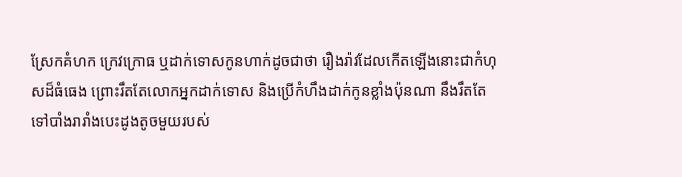ស្រែកគំហក ក្រេវក្រោធ ឬដាក់ទោសកូនហាក់ដូចជាថា រឿងរ៉ាវដែលកើតឡើងនោះជាកំហុសដ៏ធំធេង ព្រោះរឹតតែលោកអ្នកដាក់ទោស និងប្រើកំហឹងដាក់កូនខ្លាំងប៉ុនណា នឹងរឹតតែទៅបាំងរារាំងបេះដូងតូចមួយរបស់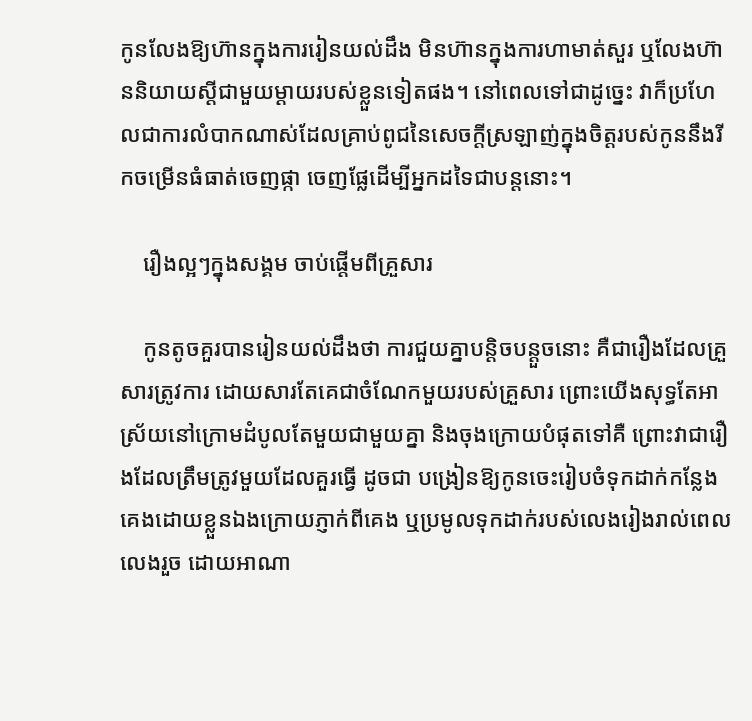កូនលែងឱ្យហ៊ានក្នុងការរៀនយល់ដឹង មិនហ៊ានក្នុងការហាមាត់សួរ ឬលែងហ៊ាននិយាយស្ដីជាមួយម្ដាយរបស់ខ្លួនទៀតផង។ នៅពេលទៅជាដូច្នេះ វាក៏ប្រហែលជាការលំបាកណាស់ដែលគ្រាប់ពូជនៃសេចក្ដីស្រឡាញ់ក្នុងចិត្តរបស់កូននឹងរីកចម្រើនធំធាត់ចេញផ្កា ចេញផ្លែដើម្បីអ្នកដទៃជាបន្តនោះ។

    រឿងល្អៗក្នុងសង្គម ចាប់ផ្ដើមពីគ្រួសារ

    កូនតូចគួរបានរៀនយល់ដឹងថា ការជួយគ្នាបន្តិចបន្តួចនោះ គឺជារឿងដែលគ្រួសារត្រូវការ ដោយសារតែគេជាចំណែកមួយរបស់គ្រួសារ ព្រោះយើងសុទ្ធតែអាស្រ័យនៅក្រោមដំបូលតែមួយជាមួយគ្នា និងចុងក្រោយបំផុតទៅគឺ ព្រោះវាជារឿងដែលត្រឹមត្រូវមួយដែលគួរធ្វើ ដូចជា បង្រៀនឱ្យកូនចេះរៀបចំទុកដាក់កន្លែងគេងដោយខ្លួនឯងក្រោយភ្ញាក់ពីគេង ឬប្រមូលទុកដាក់របស់លេងរៀងរាល់ពេលលេងរួច ដោយអាណា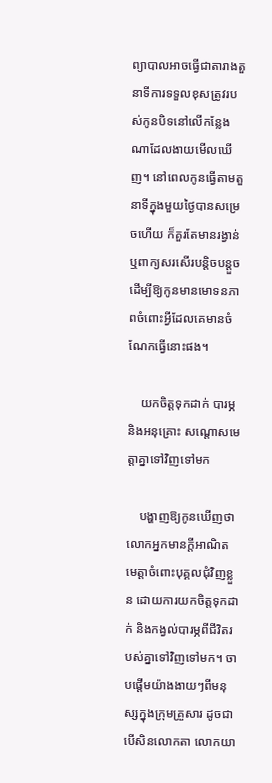ព្យាបាលអាចធ្វើជាតារាងតួនាទីការទទួលខុសត្រូវរបស់កូនបិទនៅលើកន្លែងណាដែលងាយមើលឃើញ។ នៅពេលកូនធ្វើតាមតួនាទីក្នុងមួយថ្ងៃបានសម្រេចហើយ ក៏គួរតែមានរង្វាន់ ឬពាក្យសរសើរបន្តិចបន្តួច ដើម្បីឱ្យកូនមានមោទនភាពចំពោះអ្វីដែលគេមានចំណែកធ្វើនោះផង។

    យកចិត្តទុកដាក់ បារម្ភ និងអនុគ្រោះ សណ្ដោសមេត្តាគ្នាទៅវិញទៅមក

    បង្ហាញឱ្យកូនឃើញថា លោកអ្នកមានក្ដីអាណិតមេត្តាចំពោះបុគ្គលជុំវិញខ្លួន ដោយការយកចិត្តទុកដាក់ និងកង្វល់បារម្ភពីជីវិតរបស់គ្នាទៅវិញទៅមក។ ចាបផ្ដើមយ៉ាងងាយៗពីមនុស្សក្នុងក្រុមគ្រួសារ ដូចជា បើសិនលោកតា លោកយា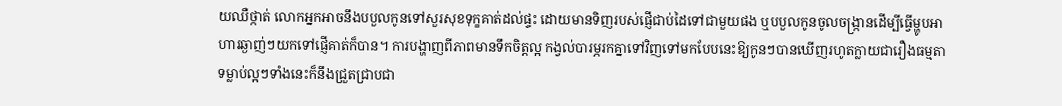យឈឺថ្កាត់ លោកអ្នកអាចនឹងបបួលកូនទៅសួរសុខទុក្ខគាត់ដល់ផ្ទះ ដោយមានទិញរបស់ផ្ញើជាប់ដៃទៅជាមួយផង ឬបបួលកូនចូលចង្រ្កានដើម្បីធ្វើម្ហូបអាហារឆ្ងាញ់ៗយកទៅផ្ញើគាត់ក៏បាន។ ការបង្ហាញពីភាពមានទឹកចិត្តល្អ កង្វល់បារម្ភរកគ្នាទៅវិញទៅមកបែបនេះឱ្យកូនៗបានឃើញរហូតក្លាយជារឿងធម្មតា ទម្លាប់ល្អៗទាំងនេះក៏នឹងជ្រួតជ្រាបជា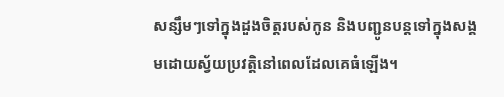សន្សឹមៗទៅក្នុងដួងចិត្តរបស់កូន និងបញ្ជូនបន្តទៅក្នុងសង្គមដោយស្វ័យប្រវត្តិនៅពេលដែលគេធំឡើង។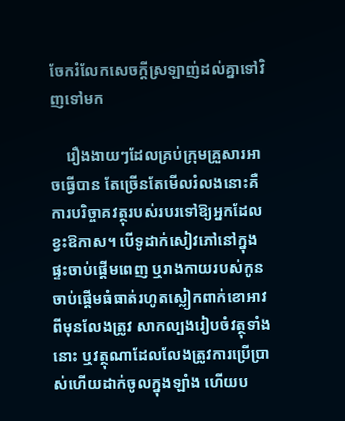ចែករំលែកសេចក្ដីស្រឡាញ់ដល់គ្នាទៅវិញទៅមក

    រឿងងាយៗដែលគ្រប់ក្រុមគ្រួសារអាចធ្វើបាន តែច្រើនតែមើលរំលងនោះគឺ ការបរិច្ចាគវត្ថុរបស់របរទៅឱ្យអ្នកដែលខ្វះឱកាស។ បើទូដាក់សៀវភៅនៅក្នុងផ្ទះចាប់ផ្ដើមពេញ ឬរាងកាយរបស់កូនចាប់ផ្ដើមធំធាត់រហូតស្លៀកពាក់ខោអាវពីមុនលែងត្រូវ សាកល្បងរៀបចំវត្ថុទាំងនោះ ឬវត្ថុណាដែលលែងត្រូវការប្រើប្រាស់ហើយដាក់ចូលក្នុងឡាំង ហើយប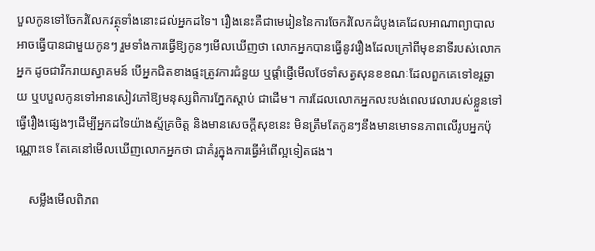បួលកូនទៅចែករំលែកវត្ថុទាំងនោះដល់អ្នកដទៃ។ រឿងនេះគឺជាមេរៀននៃការចែករំលែកដំបូងគេដែលអាណាព្យាបាលអាចធ្វើបានជាមួយកូនៗ រួមទាំងការធ្វើឱ្យកូនៗមើលឃើញថា លោកអ្នកបានធ្វើនូវរឿងដែលក្រៅពីមុខនាទីរបស់លោកអ្នក ដូចជារីករាយស្វាគមន៍ បើអ្នកជិតខាងផ្ទះត្រូវការជំនួយ ឬផ្ដាំផ្ញើមើលថែទាំសត្វសុនខខណៈដែលពួកគេទៅខរ្តឆ្ងាយ ឬបបួលកូនទៅអានសៀវភៅឱ្យមនុស្សពិការភ្នែកស្ដាប់ ជាដើម។ ការដែលលោកអ្នកលះបង់ពេលវេលារបស់ខ្លួនទៅធ្វើរឿងផ្សេងៗដើម្បីអ្នកដទៃយ៉ាងស្ម័គ្រចិត្ត និងមានសេចក្ដីសុខនេះ មិនត្រឹមតែកូនៗនឹងមានមោទនភាពលើរូបអ្នកប៉ុណ្ណោះទេ តែគេនៅមើលឃើញលោកអ្នកថា ជាគំរូក្នុងការធ្វើអំពើល្អទៀតផង។

    សម្លឹងមើលពិភព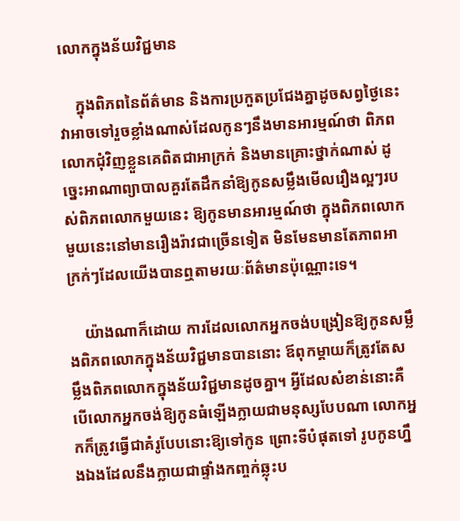លោកក្នុងន័យវិជ្ជមាន

    ក្នុងពិភពនៃព័ត៌មាន និងការប្រកួតប្រជែងគ្នាដូចសព្វថ្ងៃនេះ វាអាចទៅរួចខ្លាំងណាស់ដែលកូនៗនឹងមានអារម្មណ៍ថា ពិភពលោកជុំវិញខ្លួនគេពិតជាអាក្រក់ និងមានគ្រោះថ្នាក់ណាស់ ដូច្នេះអាណាព្យាបាលគួរតែដឹកនាំឱ្យកូនសម្លឹងមើលរឿងល្អៗរបស់ពិភពលោកមួយនេះ ឱ្យកូនមានអារម្មណ៍ថា ក្នុងពិភពលោកមួយនេះនៅមានរឿងរ៉ាវជាច្រើនទៀត មិនមែនមានតែភាពអាក្រក់ៗដែលយើងបានឮតាមរយៈព័ត៌មានប៉ុណ្ណោះទេ។

    យ៉ាងណាក៏ដោយ ការដែលលោកអ្នកចង់បង្រៀនឱ្យកូនសម្លឹងពិភពលោកក្នុងន័យវិជ្ជមានបាននោះ ឪពុកម្ដាយក៏ត្រូវតែសម្លឹងពិភពលោកក្នុងន័យវិជ្ជមានដូចគ្នា។ អ្វីដែលសំខាន់នោះគឺ បើលោកអ្នកចង់ឱ្យកូនធំឡើងក្លាយជាមនុស្សបែបណា លោកអ្នកក៏ត្រូវធ្វើជាគំរូបែបនោះឱ្យទៅកូន ព្រោះទីបំផុតទៅ រូបកូនហ្នឹងឯងដែលនឹងក្លាយជាផ្ទាំងកញ្ចក់ឆ្លុះប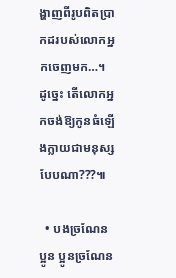ង្ហាញពីរូបពិតប្រាកដរបស់លោកអ្នកចេញមក…។ ដូច្នេះ តើលោកអ្នកចង់ឱ្យកូនធំឡើងក្លាយជាមនុស្សបែបណា???៕

  • បងច្រណែនប្អូន ប្អូនច្រណែន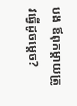បង ឪពុកម្ដាយត្រូវធ្វើដូចម្ដេច?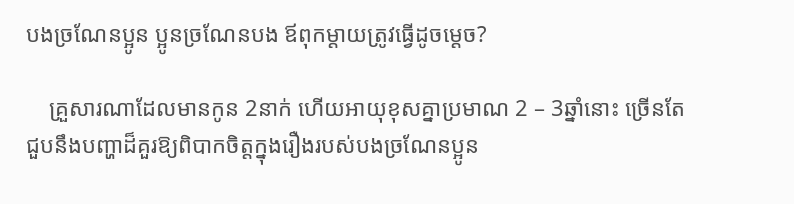បងច្រណែនប្អូន ប្អូនច្រណែនបង ឪពុកម្ដាយត្រូវធ្វើដូចម្ដេច?

    គ្រួសារណាដែលមានកូន 2នាក់ ហើយអាយុខុសគ្នាប្រមាណ 2 – 3ឆ្នាំនោះ ច្រើនតែជួបនឹងបញ្ហាដ៏គួរឱ្យពិបាកចិត្តក្នុងរឿងរបស់បងច្រណែនប្អូន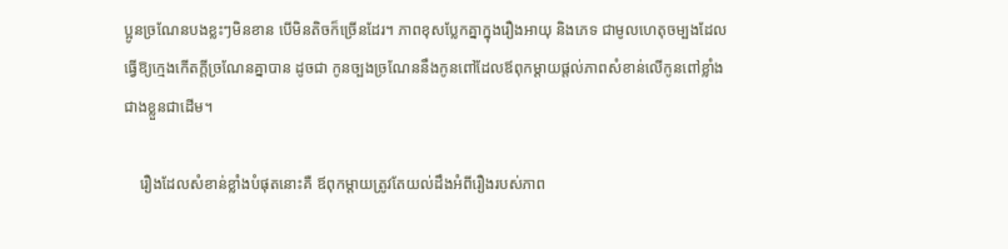ប្អូនច្រណែនបងខ្លះៗមិនខាន បើមិនតិចក៏ច្រើនដែរ។ ភាពខុសប្លែកគ្នាក្នុងរឿងអាយុ និងភេទ ជាមូលហេតុចម្បងដែលធ្វើឱ្យក្មេងកើតក្ដីច្រណែនគ្នាបាន ដូចជា កូនច្បងច្រណែននឹងកូនពៅដែលឪពុកម្ដាយផ្ដល់ភាពសំខាន់លើកូនពៅខ្លាំងជាងខ្លួនជាដើម។

    រឿងដែលសំខាន់ខ្លាំងបំផុតនោះគឺ ឪពុកម្ដាយត្រូវតែយល់ដឹងអំពីរឿងរបស់ភាព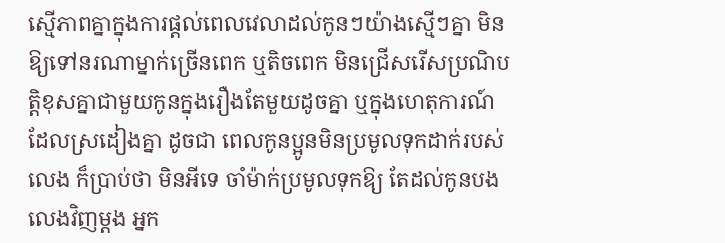ស្មើភាពគ្នាក្នុងការផ្ដល់ពេលវេលាដល់កូនៗយ៉ាងស្មើៗគ្នា មិនឱ្យទៅនរណាម្នាក់ច្រើនពេក ឬតិចពេក មិនជ្រើសរើសប្រណិបត្តិខុសគ្នាជាមួយកូនក្នុងរឿងតែមួយដូចគ្នា ឬក្នុងហេតុការណ៍ដែលស្រដៀងគ្នា ដូចជា ពេលកូនប្អូនមិនប្រមូលទុកដាក់របស់លេង ក៏ប្រាប់ថា មិនអីទេ ចាំម៉ាក់ប្រមូលទុកឱ្យ តែដល់កូនបងលេងវិញម្ដង អ្នក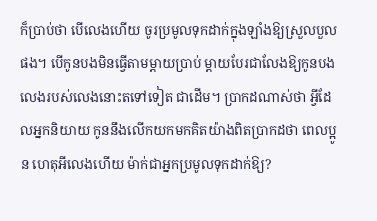ក៏ប្រាប់ថា បើលេងហើយ ចូរប្រមូលទុកដាក់ក្នុងឡាំងឱ្យស្រួលបួលផង។ បើកូនបងមិនធ្វើតាមម្ដាយប្រាប់ ម្ដាយបែរជាលែងឱ្យកូនបងលេងរបស់លេងនោះតទៅទៀត ជាដើម។ ប្រាកដណាស់ថា អ្វីដែលអ្នកនិយាយ កូននឹងលើកយកមកគិតយ៉ាងពិតប្រាកដថា ពេលប្អូន ហេតុអីលេងហើយ ម៉ាក់ជាអ្នកប្រមូលទុកដាក់ឱ្យ?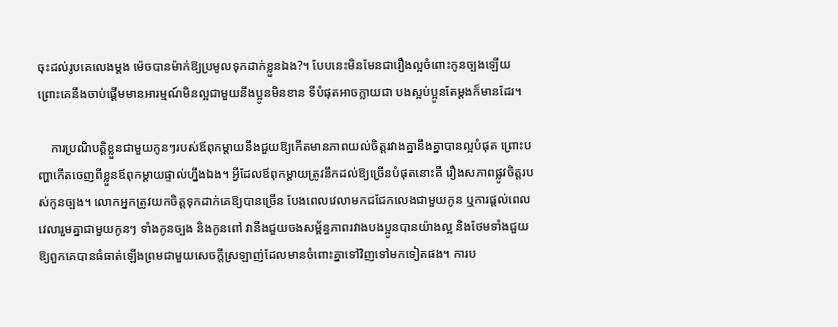ចុះដល់រូបគេលេងម្ដង ម៉េចបានម៉ាក់ឱ្យប្រមូលទុកដាក់ខ្លួនឯង?។ បែបនេះមិនមែនជារឿងល្អចំពោះកូនច្បងឡើយ ព្រោះគេនឹងចាប់ផ្ដើមមានអារម្មណ៍មិនល្អជាមួយនឹងប្អូនមិនខាន ទីបំផុតអាចក្លាយជា បងស្អប់ប្អូនតែម្ដងក៏មានដែរ។

    ការប្រណិបត្តិខ្លួនជាមួយកូនៗរបស់ឪពុកម្ដាយនឹងជួយឱ្យកើតមានភាពយល់ចិត្តរវាងគ្នានឹងគ្នាបានល្អបំផុត ព្រោះបញ្ហាកើតចេញពីខ្លួនឪពុកម្ដាយផ្ទាល់ហ្នឹងឯង។ អ្វីដែលឪពុកម្ដាយត្រូវនឹកដល់ឱ្យច្រើនបំផុតនោះគឺ រឿងសភាពផ្លូវចិត្តរបស់កូនច្បង។ លោកអ្នកត្រូវយកចិត្តទុកដាក់គេឱ្យបានច្រើន បែងពេលវេលាមកជជែកលេងជាមួយកូន ឬការផ្ដល់ពេលវេលារួមគ្នាជាមួយកូនៗ ទាំងកូនច្បង និងកូនពៅ វានឹងជួយចងសម្ព័ន្ធភាពរវាងបងប្អូនបានយ៉ាងល្អ និងថែមទាំងជួយឱ្យពួកគេបានធំធាត់ឡើងព្រមជាមួយសេចក្ដីស្រឡាញ់ដែលមានចំពោះគ្នាទៅវិញទៅមកទៀតផង។ ការប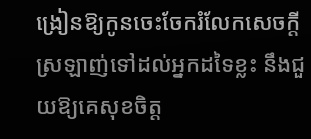ង្រៀនឱ្យកូនចេះចែករំលែកសេចក្ដីស្រឡាញ់ទៅដល់អ្នកដទៃខ្លះ នឹងជួយឱ្យគេសុខចិត្ត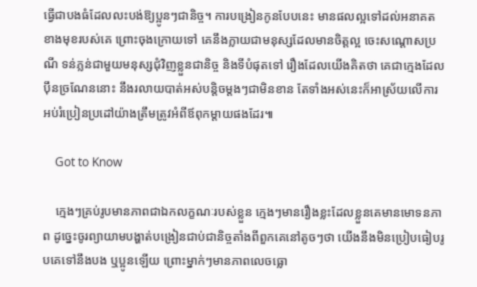ធ្វើជាបងធំដែលលះបង់ឱ្យប្អូនៗជានិច្ច។ ការបង្រៀនកូនបែបនេះ មានផលល្អទៅដល់អនាគតខាងមុខរបស់គេ ព្រោះចុងក្រោយទៅ គេនឹងក្លាយជាមនុស្សដែលមានចិត្តល្អ ចេះសណ្ដោសប្រណី ទន់ភ្លន់ជាមួយមនុស្សជុំវិញខ្លួនជានិច្ច និងទីបំផុតទៅ រឿងដែលយើងគិតថា គេជាក្មេងដែលប៉ឹនច្រណែននោះ នឹងរលាយបាត់អស់បន្តិចម្ដងៗជាមិនខាន តែទាំងអស់នេះក៏អាស្រ័យលើការអប់រំប្រៀនប្រដៅយ៉ាងត្រឹមត្រូវអំពីឪពុកម្ដាយផងដែរ៕

    Got to Know

    ក្មេងៗគ្រប់រូបមានភាពជាឯកលក្ខណៈរបស់ខ្លួន ក្មេងៗមានរឿងខ្លះដែលខ្លួនគេមានមោទនភាព ដូច្នេះចូរព្យាយាមបង្ហាត់បង្រៀនជាប់ជានិច្ចតាំងពីពួកគេនៅតូចៗថា យើងនឹងមិនប្រៀបធៀបរូបគេទៅនឹងបង ឬប្អូនឡើយ ព្រោះម្នាក់ៗមានភាពលេចធ្លោ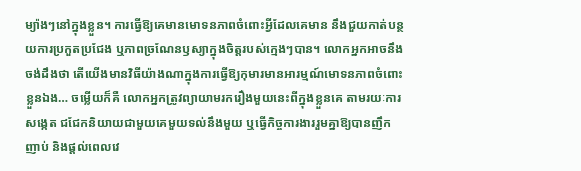ម្យ៉ាងៗនៅក្នុងខ្លួន។ ការធ្វើឱ្យគេមានមោទនភាពចំពោះអ្វីដែលគេមាន នឹងជួយកាត់បន្ថយការប្រកួតប្រជែង ឬភាពច្រណែនឫស្យាក្នុងចិត្តរបស់ក្មេងៗបាន។ លោកអ្នកអាចនឹងចង់ដឹងថា តើយើងមានវិធីយ៉ាងណាក្នុងការធ្វើឱ្យកុមារមានអារម្មណ៍មោទនភាពចំពោះខ្លួនឯង… ចម្លើយក៏គឺ លោកអ្នកត្រូវព្យាយាមរករឿងមួយនេះពីក្នុងខ្លួនគេ តាមរយៈការសង្កេត ជជែកនិយាយជាមួយគេមួយទល់នឹងមួយ ឬធ្វើកិច្ចការងាររួមគ្នាឱ្យបានញឹកញាប់ និងផ្ដល់ពេលវេ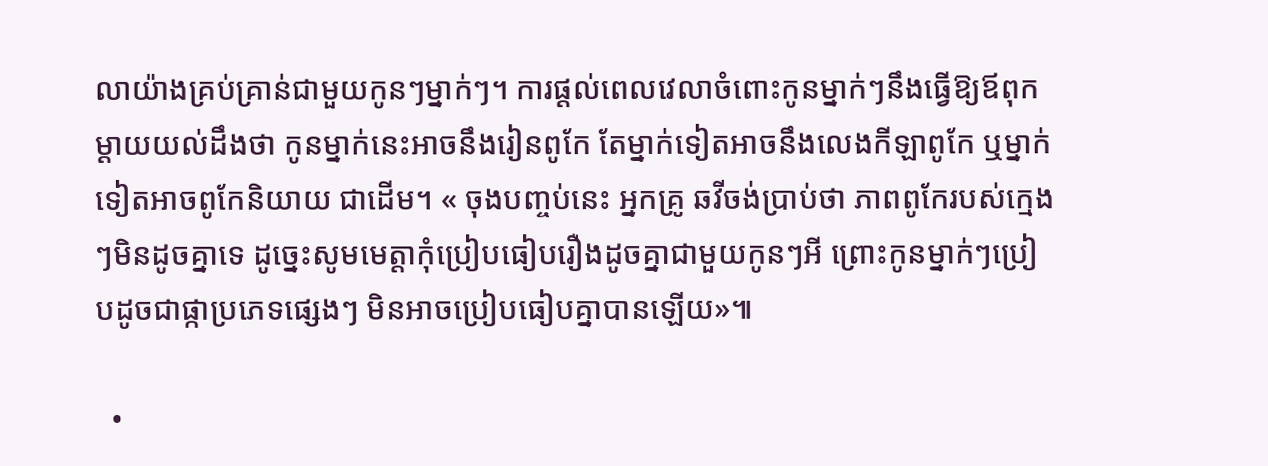លាយ៉ាងគ្រប់គ្រាន់ជាមួយកូនៗម្នាក់ៗ។ ការផ្ដល់ពេលវេលាចំពោះកូនម្នាក់ៗនឹងធ្វើឱ្យឪពុកម្ដាយយល់ដឹងថា កូនម្នាក់នេះអាចនឹងរៀនពូកែ តែម្នាក់ទៀតអាចនឹងលេងកីឡាពូកែ ឬម្នាក់ទៀតអាចពូកែនិយាយ ជាដើម។ « ចុងបញ្ចប់នេះ អ្នកគ្រូ ឆវីចង់ប្រាប់ថា ភាពពូកែរបស់ក្មេងៗមិនដូចគ្នាទេ ដូច្នេះសូមមេត្តាកុំប្រៀបធៀបរឿងដូចគ្នាជាមួយកូនៗអី ព្រោះកូនម្នាក់ៗប្រៀបដូចជាផ្កាប្រភេទផ្សេងៗ មិនអាចប្រៀបធៀបគ្នាបានឡើយ»៕

  •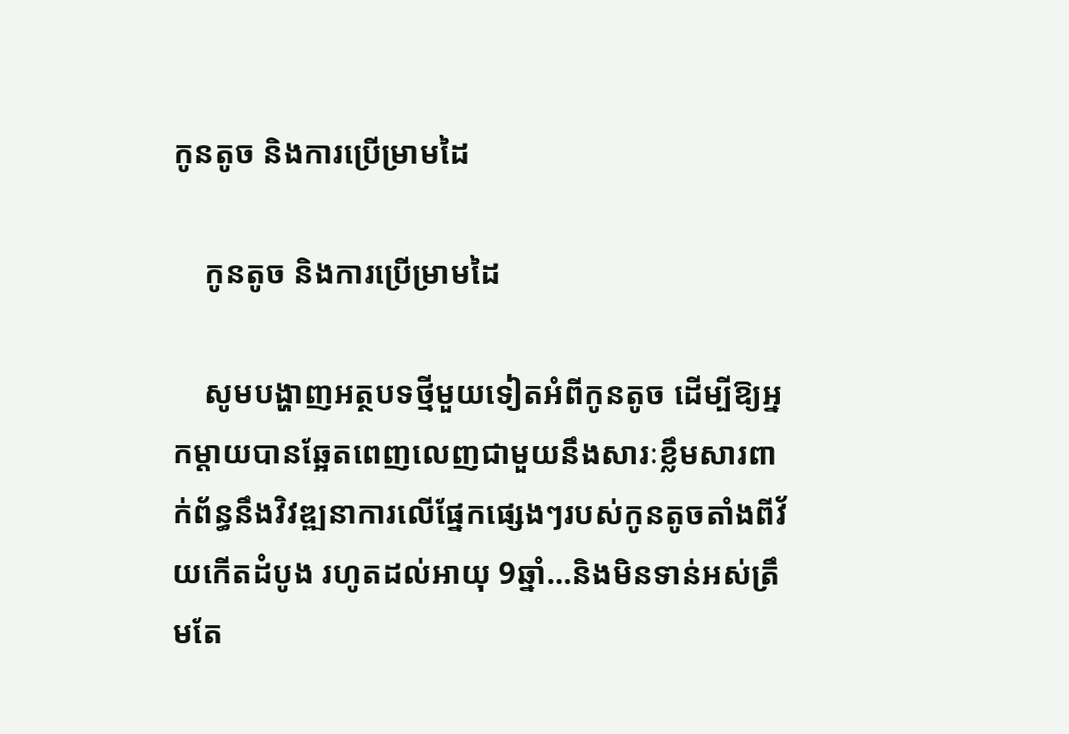កូនតូច និងការប្រើម្រាមដៃ

    កូនតូច និងការប្រើម្រាមដៃ

    សូមបង្ហាញអត្ថបទថ្មីមួយទៀតអំពីកូនតូច ដើម្បីឱ្យអ្នកម្ដាយបានឆ្អែតពេញលេញជាមួយនឹងសារៈខ្លឹមសារពាក់ព័ន្ធនឹងវិវឌ្ឍនាការលើផ្នែកផ្សេងៗរបស់កូនតូចតាំងពីវ័យកើតដំបូង រហូតដល់អាយុ 9ឆ្នាំ…និងមិនទាន់អស់ត្រឹមតែ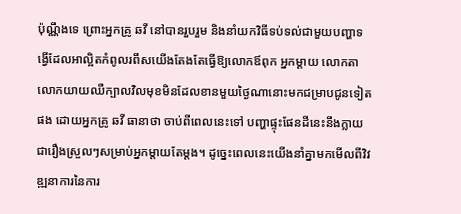ប៉ុណ្ណឹងទេ ព្រោះអ្នកគ្រូ ឆវី នៅបានរួបរួម និងនាំយកវិធីទប់ទល់ជាមួយបញ្ហាទង្វើដែលអាល្អិតកំពូលរពឹសយើងតែងតែធ្វើឱ្យលោកឪពុក អ្នកម្ដាយ លោកតា លោកយាយឈឺក្បាលវិលមុខមិនដែលខានមួយថ្ងៃណានោះមកជម្រាបជូនទៀតផង ដោយអ្នកគ្រូ ឆវី ធានាថា ចាប់ពីពេលនេះទៅ បញ្ហាផ្ទុះផែនដីនេះនឹងក្លាយជារឿងស្រួលៗសម្រាប់អ្នកម្ដាយតែម្ដង។ ដូច្នេះពេលនេះយើងនាំគ្នាមកមើលពីវិវឌ្ឍនាការនៃការ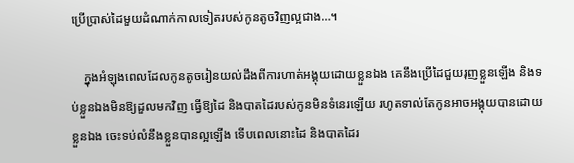ប្រើប្រាស់ដៃមួយដំណាក់កាលទៀតរបស់កូនតូចវិញល្អជាង…។

    ក្នុងអំឡុងពេលដែលកូនតូចរៀនយល់ដឹងពីការហាត់អង្គុយដោយខ្លួនឯង គេនឹងប្រើដៃជួយរុញខ្លួនឡើង និងទប់ខ្លួនឯងមិនឱ្យដួលមកវិញ ធ្វើឱ្យដៃ និងបាតដៃរបស់កូនមិនទំនេរឡើយ រហូតទាល់តែកូនអាចអង្គុយបានដោយខ្លួនឯង ចេះទប់លំនឹងខ្លួនបានល្អឡើង ទើបពេលនោះដៃ និងបាតដៃរ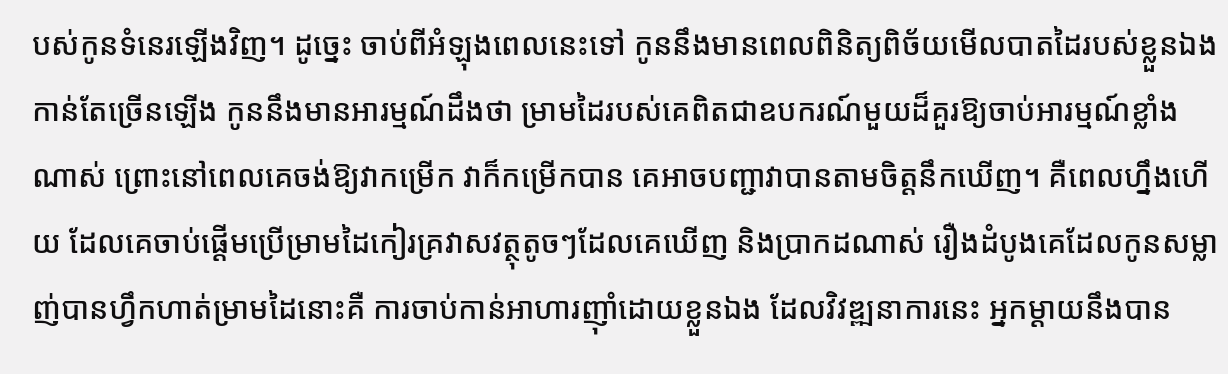បស់កូនទំនេរឡើងវិញ។ ដូច្នេះ ចាប់ពីអំឡុងពេលនេះទៅ កូននឹងមានពេលពិនិត្យពិច័យមើលបាតដៃរបស់ខ្លួនឯងកាន់តែច្រើនឡើង កូននឹងមានអារម្មណ៍ដឹងថា ម្រាមដៃរបស់គេពិតជាឧបករណ៍មួយដ៏គួរឱ្យចាប់អារម្មណ៍ខ្លាំងណាស់ ព្រោះនៅពេលគេចង់ឱ្យវាកម្រើក វាក៏កម្រើកបាន គេអាចបញ្ជាវាបានតាមចិត្តនឹកឃើញ។ គឺពេលហ្នឹងហើយ ដែលគេចាប់ផ្ដើមប្រើម្រាមដៃកៀរគ្រវាសវត្ថុតូចៗដែលគេឃើញ និងប្រាកដណាស់ រឿងដំបូងគេដែលកូនសម្លាញ់បានហ្វឹកហាត់ម្រាមដៃនោះគឺ ការចាប់កាន់អាហារញ៉ាំដោយខ្លួនឯង ដែលវិវឌ្ឍនាការនេះ អ្នកម្ដាយនឹងបាន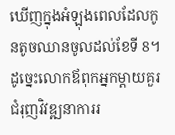ឃើញក្នុងអំឡុងពេលដែលកូនតូចឈានចូលដល់ខែទី 8។ ដូច្នេះលោកឪពុកអ្នកម្ដាយគួរជំរុញវិវឌ្ឍនាការរ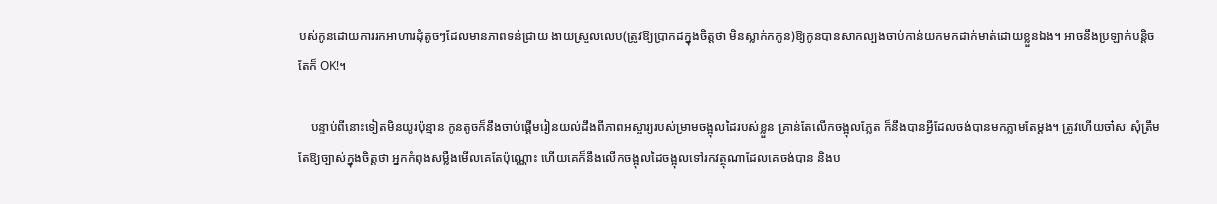បស់កូនដោយការរកអាហារដុំតូចៗដែលមានភាពទន់ជ្រាយ ងាយស្រួលលេប(ត្រូវឱ្យប្រាកដក្នុងចិត្តថា មិនស្លាក់កកូន)ឱ្យកូនបានសាកល្បងចាប់កាន់យកមកដាក់មាត់ដោយខ្លួនឯង។ អាចនឹងប្រឡាក់បន្តិច តែក៏ OK!។

    បន្ទាប់ពីនោះទៀតមិនយូរប៉ុន្មាន កូនតូចក៏នឹងចាប់ផ្ដើមរៀនយល់ដឹងពីភាពអស្ចារ្យរបស់ម្រាមចង្អុលដៃរបស់ខ្លួន គ្រាន់តែលើកចង្អុលភ្លែត ក៏នឹងបានអ្វីដែលចង់បានមកភ្លាមតែម្ដង។ ត្រូវហើយចា៎ស សុំត្រឹមតែឱ្យច្បាស់ក្នុងចិត្តថា អ្នកកំពុងសម្លឺងមើលគេតែប៉ុណ្ណោះ ហើយគេក៏នឹងលើកចង្អុលដៃចង្អុលទៅរកវត្ថុណាដែលគេចង់បាន និងប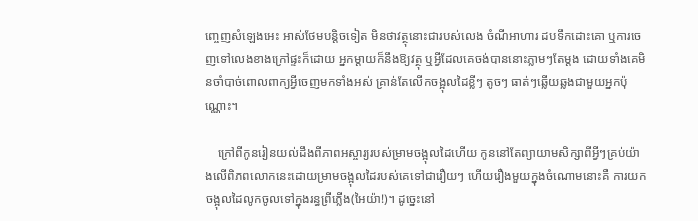ញ្ចេញសំឡេងអេះ អាស់ថែមបន្តិចទៀត មិនថាវត្ថុនោះជារបស់លេង ចំណីអាហារ ដបទឹកដោះគោ ឬការចេញទៅលេងខាងក្រៅផ្ទះក៏ដោយ អ្នកម្ដាយក៏នឹងឱ្យវត្ថុ ឬអ្វីដែលគេចង់បាននោះភ្លាមៗតែម្ដង ដោយទាំងគេមិនចាំបាច់ពោលពាក្យអ្វីចេញមកទាំងអស់ គ្រាន់តែលើកចង្អុលដៃខ្លីៗ តូចៗ ធាត់ៗឆ្លើយឆ្លងជាមួយអ្នកប៉ុណ្ណោះ។

    ក្រៅពីកូនរៀនយល់ដឹងពីភាពអស្ចារ្យរបស់ម្រាមចង្អុលដៃហើយ កូននៅតែព្យាយាមសិក្សាពីអ្វីៗគ្រប់យ៉ាងលើពិភពលោកនេះដោយម្រាមចង្អុលដៃរបស់គេទៅជារឿយៗ ហើយរឿងមួយក្នុងចំណោមនោះគឺ ការយកចង្អុលដៃលូកចូលទៅក្នុងរន្ធព្រីភ្លើង(អៃយ៉ា!)។ ដូច្នេះនៅ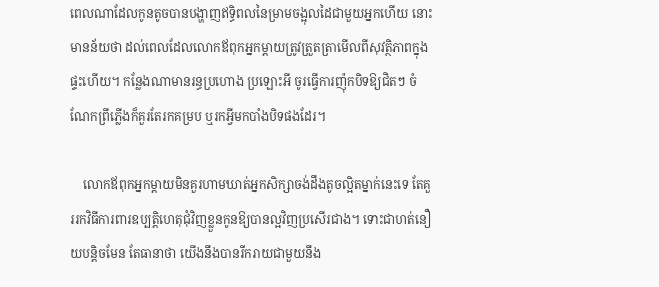ពេលណាដែលកូនតូចបានបង្ហាញឥទ្ធិពលនៃម្រាមចង្អុលដៃជាមួយអ្នកហើយ នោះមានន័យថា ដល់ពេលដែលលោកឪពុកអ្នកម្ដាយត្រូវត្រួតត្រាមើលពីសុវត្ថិភាពក្នុងផ្ទះហើយ។ កន្លែងណាមានរន្ធប្រហោង ប្រឡោះអី ចូរធ្វើការញ៉ុកបិទឱ្យជិតៗ ចំណែកព្រីភ្លើងក៏គួរតែរកគម្រប ឬរកអ្វីមកបាំងបិទផងដែរ។

    លោកឪពុកអ្នកម្ដាយមិនគួរហាមឃាត់អ្នកសិក្សាចង់ដឹងតូចល្អិតម្នាក់នេះទេ តែគួររកវិធីការពារឧប្បត្តិហេតុជុំវិញខ្លួនកូនឱ្យបានល្អវិញប្រសើរជាង។ ទោះជាហត់នឿយបន្តិចមែន តែធានាថា យើងនឹងបានរីករាយជាមួយនឹង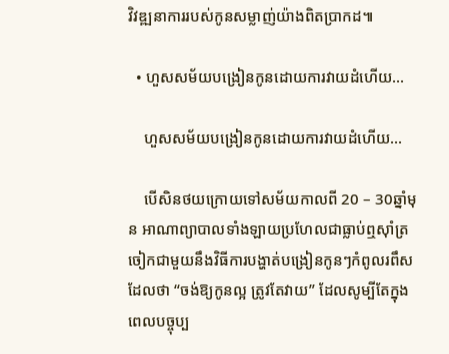វិវឌ្ឍនាការរបស់កូនសម្លាញ់យ៉ាងពិតប្រាកដ៕

  • ហួសសម័យបង្រៀនកូនដោយការវាយដំហើយ…

    ហួសសម័យបង្រៀនកូនដោយការវាយដំហើយ…

    បើសិនថយក្រោយទៅសម័យកាលពី 20 – 30ឆ្នាំមុន អាណាព្យាបាលទាំងឡាយប្រហែលជាធ្លាប់ឮស៊ាំត្រចៀកជាមួយនឹងវិធីការបង្ហាត់បង្រៀនកូនៗកំពូលរពឹសដែលថា “ចង់ឱ្យកូនល្អ ត្រូវតែវាយ” ដែលសូម្បីតែក្នុងពេលបច្ចុប្ប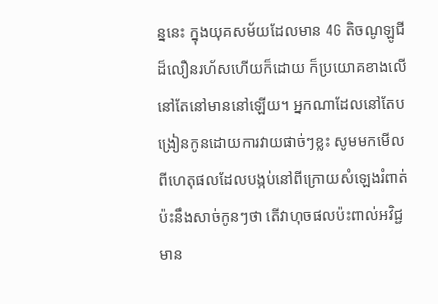ន្ននេះ ក្នុងយុគសម័យដែលមាន 4G តិចណូឡូជីដ៏លឿនរហ័សហើយក៏ដោយ ក៏ប្រយោគខាងលើនៅតែនៅមាននៅឡើយ។ អ្នកណាដែលនៅតែបង្រៀនកូនដោយការវាយផាច់ៗខ្លះ សូមមកមើលពីហេតុផលដែលបង្កប់នៅពីក្រោយសំឡេងរំពាត់ប៉ះនឹងសាច់កូនៗថា តើវាហុចផលប៉ះពាល់អវិជ្ជមាន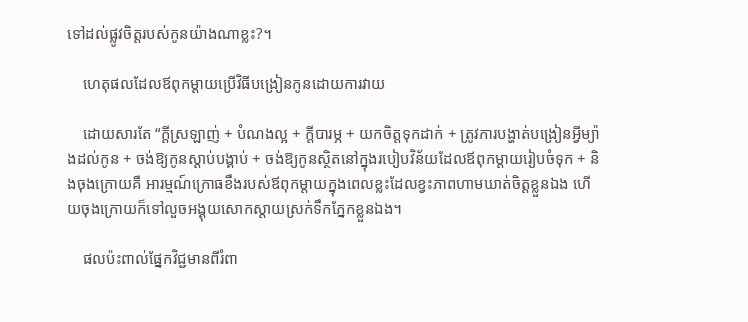ទៅដល់ផ្លូវចិត្តរបស់កូនយ៉ាងណាខ្លះ?។

    ហេតុផលដែលឪពុកម្ដាយប្រើវិធីបង្រៀនកូនដោយការវាយ

    ដោយសារតែ “ក្ដីស្រឡាញ់ + បំណងល្អ + ក្ដីបារម្ភ + យកចិត្តទុកដាក់ + ត្រូវការបង្ហាត់បង្រៀនអ្វីម្យ៉ាងដល់កូន + ចង់ឱ្យកូនស្ដាប់បង្គាប់ + ចង់ឱ្យកូនស្ថិតនៅក្នុងរបៀបវិន័យដែលឪពុកម្ដាយរៀបចំទុក + និងចុងក្រោយគឺ អារម្មណ៍ក្រោធខឹងរបស់ឪពុកម្ដាយក្នុងពេលខ្លះដែលខ្វះភាពហាមឃាត់ចិត្តខ្លួនឯង ហើយចុងក្រោយក៏ទៅលួចអង្គុយសោកស្ដាយស្រក់ទឹកភ្នែកខ្លួនឯង។

    ផលប៉ះពាល់ផ្នែកវិជ្ជមានពីរំពា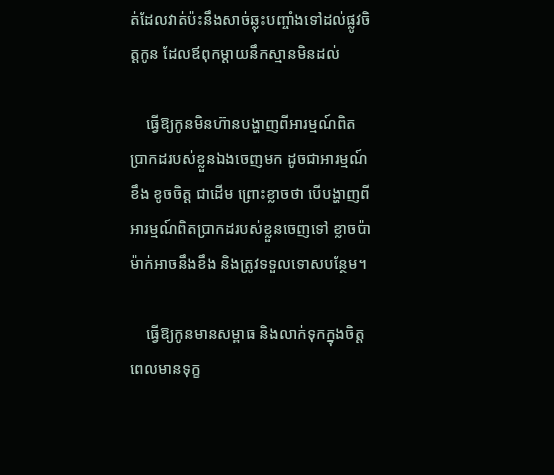ត់ដែលវាត់ប៉ះនឹងសាច់ឆ្លុះបញ្ចាំងទៅដល់ផ្លូវចិត្តកូន ដែលឪពុកម្ដាយនឹកស្មានមិនដល់

    ធ្វើឱ្យកូនមិនហ៊ានបង្ហាញពីអារម្មណ៍ពិតប្រាកដរបស់ខ្លួនឯងចេញមក ដូចជាអារម្មណ៍ខឹង ខូចចិត្ត ជាដើម ព្រោះខ្លាចថា បើបង្ហាញពីអារម្មណ៍ពិតប្រាកដរបស់ខ្លួនចេញទៅ ខ្លាចប៉ាម៉ាក់អាចនឹងខឹង និងត្រូវទទួលទោសបន្ថែម។

    ធ្វើឱ្យកូនមានសម្ពាធ និងលាក់ទុកក្នុងចិត្ត ពេលមានទុក្ខ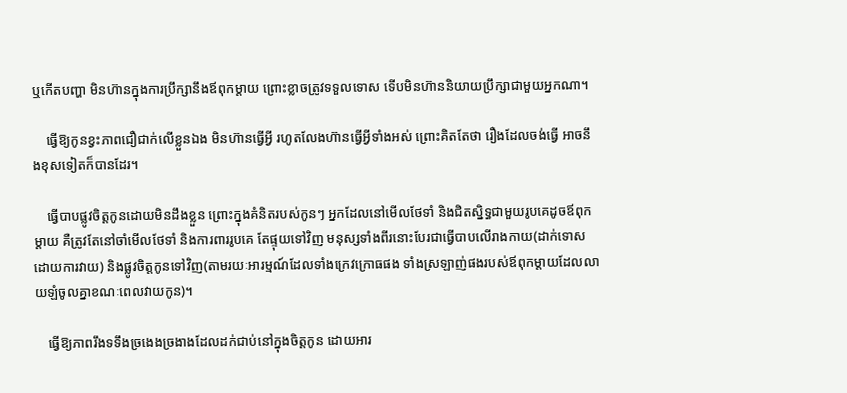ឬកើតបញ្ហា មិនហ៊ានក្នុងការប្រឹក្សានឹងឪពុកម្ដាយ ព្រោះខ្លាចត្រូវទទួលទោស ទើបមិនហ៊ាននិយាយប្រឹក្សាជាមួយអ្នកណា។

    ធ្វើឱ្យកូនខ្វះភាពជឿជាក់លើខ្លួនឯង មិនហ៊ានធ្វើអ្វី រហូតលែងហ៊ានធ្វើអ្វីទាំងអស់ ព្រោះគិតតែថា រឿងដែលចង់ធ្វើ អាចនឹងខុសទៀតក៏បានដែរ។

    ធ្វើបាបផ្លូវចិត្តកូនដោយមិនដឹងខ្លួន ព្រោះក្នុងគំនិតរបស់កូនៗ អ្នកដែលនៅមើលថែទាំ និងជិតស្និទ្ធជាមួយរូបគេដូចឪពុកម្ដាយ គឺត្រូវតែនៅចាំមើលថែទាំ និងការពាររូបគេ តែផ្ទុយទៅវិញ មនុស្សទាំងពីរនោះបែរជាធ្វើបាបលើរាងកាយ(ដាក់ទោសដោយការវាយ) និងផ្លូវចិត្តកូនទៅវិញ(តាមរយៈអារម្មណ៍ដែលទាំងក្រេវក្រោធផង ទាំងស្រឡាញ់ផងរបស់ឪពុកម្ដាយដែលលាយឡំចូលគ្នាខណៈពេលវាយកូន)។

    ធ្វើឱ្យភាពរឹងទទឹងច្រងេងច្រងាងដែលដក់ជាប់នៅក្នុងចិត្តកូន ដោយអារ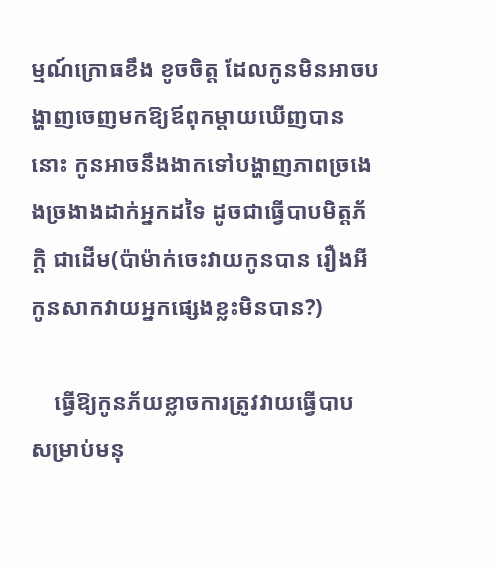ម្មណ៍ក្រោធខឹង ខូចចិត្ត ដែលកូនមិនអាចបង្ហាញចេញមកឱ្យឪពុកម្ដាយឃើញបាននោះ កូនអាចនឹងងាកទៅបង្ហាញភាពច្រងេងច្រងាងដាក់អ្នកដទៃ ដូចជាធ្វើបាបមិត្តភ័ក្តិ ជាដើម(ប៉ាម៉ាក់ចេះវាយកូនបាន រឿងអីកូនសាកវាយអ្នកផ្សេងខ្លះមិនបាន?)

    ធ្វើឱ្យកូនភ័យខ្លាចការត្រូវវាយធ្វើបាប សម្រាប់មនុ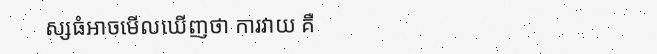ស្សធំអាចមើលឃើញថា ការវាយ គឺ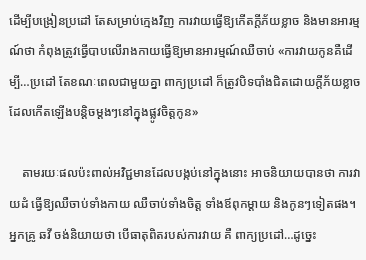ដើម្បីបង្រៀនប្រដៅ តែសម្រាប់ក្មេងវិញ ការវាយធ្វើឱ្យកើតក្ដីភ័យខ្លាច និងមានអារម្មណ៍ថា កំពុងត្រូវធ្វើបាបលើរាងកាយធ្វើឱ្យមានអារម្មណ៍ឈឺចាប់ «ការវាយកូនគឺដើម្បី…ប្រដៅ តែខណៈពេលជាមួយគ្នា ពាក្យប្រដៅ ក៏ត្រូវបិទបាំងជិតដោយក្ដីភ័យខ្លាច ដែលកើតឡើងបន្តិចម្ដងៗនៅក្នុងផ្លូវចិត្តកូន»

    តាមរយៈផលប៉ះពាល់អវិជ្ជមានដែលបង្កប់នៅក្នុងនោះ អាចនិយាយបានថា ការវាយដំ ធ្វើឱ្យឈឺចាប់ទាំងកាយ ឈឺចាប់ទាំងចិត្ត ទាំងឪពុកម្ដាយ និងកូនៗទៀតផង។ អ្នកគ្រូ ឆវី ចង់និយាយថា បើធាតុពិតរបស់ការវាយ គឺ ពាក្យប្រដៅ…ដូច្នេះ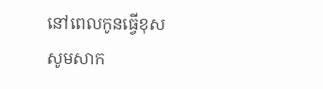នៅពេលកូនធ្វើខុស សូមសាក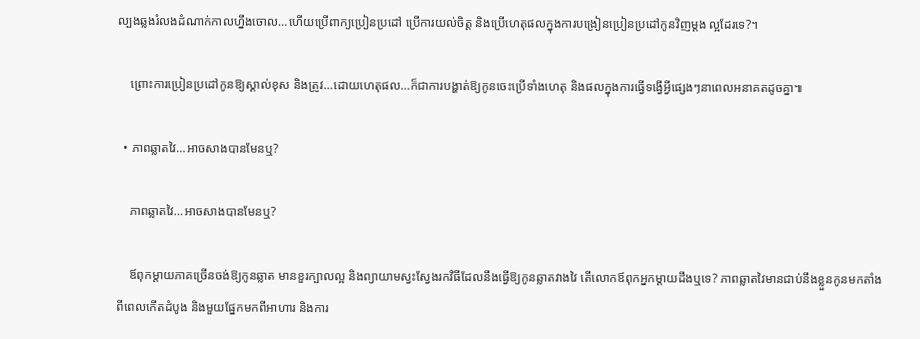ល្បងឆ្លងរំលងដំណាក់កាលហ្នឹងចោល…ហើយប្រើពាក្យប្រៀនប្រដៅ ប្រើការយល់ចិត្ត និងប្រើហេតុផលក្នុងការបង្រៀនប្រៀនប្រដៅកូនវិញម្ដង ល្អដែរទេ?។

    ព្រោះការប្រៀនប្រដៅកូនឱ្យស្គាល់ខុស និងត្រូវ…ដោយហេតុផល…ក៏ជាការបង្ហាត់ឱ្យកូនចេះប្រើទាំងហេតុ និងផលក្នុងការធ្វើទង្វើអ្វីផ្សេងៗនាពេលអនាគតដូចគ្នា៕

  • ភាពឆ្លាតវៃ…អាចសាងបានមែនឬ?

    ភាពឆ្លាតវៃ…អាចសាងបានមែនឬ?

    ឪពុកម្ដាយភាគច្រើនចង់ឱ្យកូនឆ្លាត មានខួរក្បាលល្អ និងព្យាយាមស្វះស្វែងរកវិធីដែលនឹងធ្វើឱ្យកូនឆ្លាតវាងវៃ តើលោកឪពុកអ្នកម្ដាយដឹងឬទេ? ភាពឆ្លាតវៃមានជាប់នឹងខ្លួនកូនមកតាំងពីពេលកើតដំបូង និងមួយផ្នែកមកពីអាហារ និងការ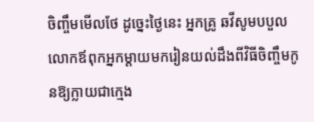ចិញ្ចឹមមើលថែ ដូច្នេះថ្ងៃនេះ អ្នកគ្រូ ឆវីសូមបបួលលោកឪពុកអ្នកម្ដាយមករៀនយល់ដឹងពីវិធីចិញ្ចឹមកូនឱ្យក្លាយជាក្មេង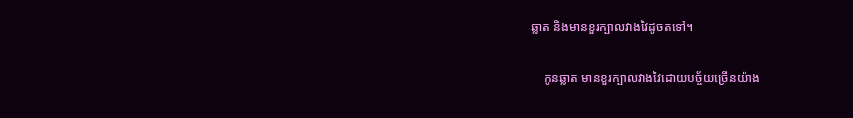ឆ្លាត និងមានខួរក្បាលវាងវៃដូចតទៅ។

    កូនឆ្លាត មានខួរក្បាលវាងវៃដោយបច្ច័យច្រើនយ៉ាង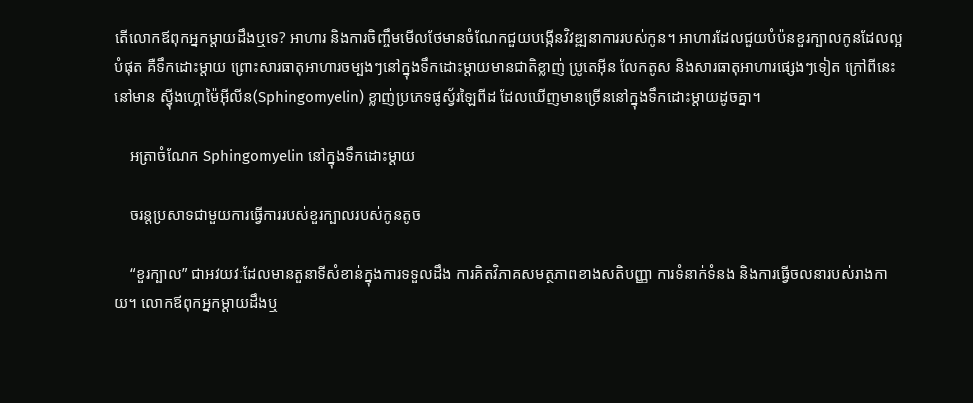តើលោកឪពុកអ្នកម្ដាយដឹងឬទេ? អាហារ និងការចិញ្ចឹមមើលថែមានចំណែកជួយបង្កើនវិវឌ្ឍនាការរបស់កូន។ អាហារដែលជួយបំប៉នខួរក្បាលកូនដែលល្អបំផុត គឺទឹកដោះម្ដាយ ព្រោះសារធាតុអាហារចម្បងៗនៅក្នុងទឹកដោះម្ដាយមានជាតិខ្លាញ់ ប្រូតេអ៊ីន លែកតូស និងសារធាតុអាហារផ្សេងៗទៀត ក្រៅពីនេះនៅមាន ស៊្វីងហ្គោម៉ៃអ៊ីលីន(Sphingomyelin) ខ្លាញ់ប្រភេទផូស្វ័រឡៃពីដ ដែលឃើញមានច្រើននៅក្នុងទឹកដោះម្ដាយដូចគ្នា។

    អត្រាចំណែក Sphingomyelin នៅក្នុងទឹកដោះម្ដាយ

    ចរន្តប្រសាទជាមួយការធ្វើការរបស់ខួរក្បាលរបស់កូនតូច

    “ខួរក្បាល” ជាអវយវៈដែលមានតួនាទីសំខាន់ក្នុងការទទួលដឹង ការគិតវិភាគសមត្ថភាពខាងសតិបញ្ញា ការទំនាក់ទំនង និងការធ្វើចលនារបស់រាងកាយ។ លោកឪពុកអ្នកម្ដាយដឹងឬ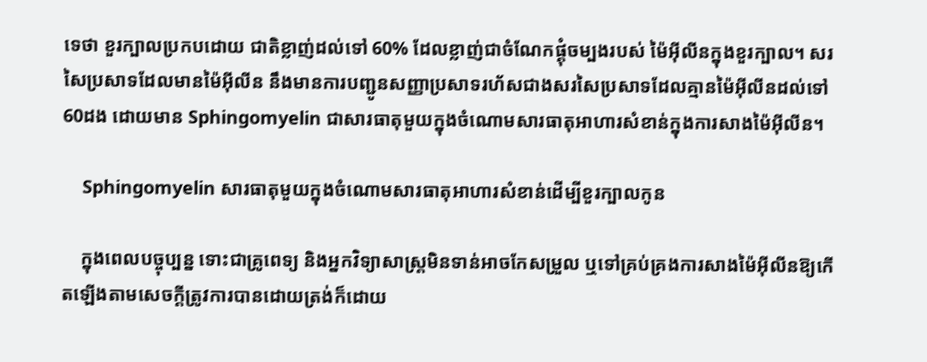ទេថា ខួរក្បាលប្រកបដោយ ជាតិខ្លាញ់ដល់ទៅ 60% ដែលខ្លាញ់ជាចំណែកផ្គុំចម្បងរបស់ ម៉ៃអ៊ីលីនក្នុងខួរក្បាល។ សរសៃប្រសាទដែលមានម៉ៃអ៊ីលីន នឹងមានការបញ្ជូនសញ្ញាប្រសាទរហ័សជាងសរសៃប្រសាទដែលគ្មានម៉ៃអ៊ីលីនដល់ទៅ 60ដង ដោយមាន Sphingomyelin ជាសារធាតុមួយក្នុងចំណោមសារធាតុអាហារសំខាន់ក្នុងការសាងម៉ៃអ៊ីលីន។

    Sphingomyelin សារធាតុមួយក្នុងចំណោមសារធាតុអាហារសំខាន់ដើម្បីខួរក្បាលកូន

    ក្នុងពេលបច្ចុប្បន្ន ទោះជាគ្រូពេទ្យ និងអ្នកវិទ្យាសាស្រ្តមិនទាន់អាចកែសម្រួល ឬទៅគ្រប់គ្រងការសាងម៉ៃអ៊ីលីនឱ្យកើតឡើងតាមសេចក្ដីត្រូវការបានដោយត្រង់ក៏ដោយ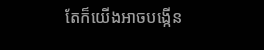តែក៏យើងអាចបង្កើន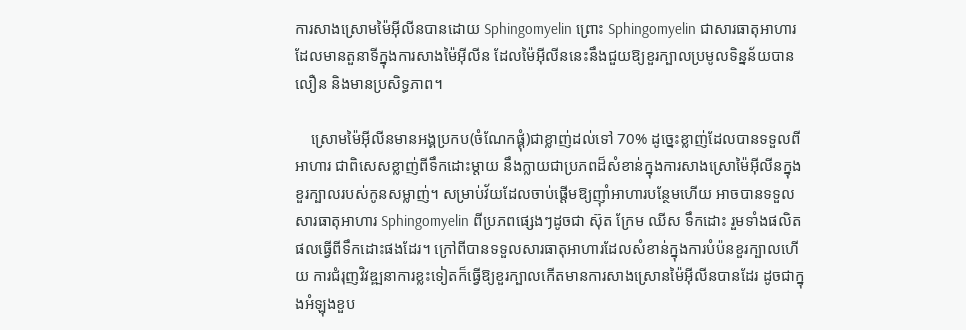ការសាងស្រោមម៉ៃអ៊ីលីនបានដោយ Sphingomyelin ព្រោះ Sphingomyelin ជាសារធាតុអាហារដែលមានតួនាទីក្នុងការសាងម៉ៃអ៊ីលីន ដែលម៉ៃអ៊ីលីននេះនឹងជួយឱ្យខួរក្បាលប្រមូលទិន្នន័យបានលឿន និងមានប្រសិទ្ធភាព។

    ស្រោមម៉ៃអ៊ីលីនមានអង្គប្រកប(ចំណែកផ្គុំ)ជាខ្លាញ់ដល់ទៅ 70% ដូច្នេះខ្លាញ់ដែលបានទទួលពីអាហារ ជាពិសេសខ្លាញ់ពីទឹកដោះម្ដាយ នឹងក្លាយជាប្រភពដ៏សំខាន់ក្នុងការសាងស្រោម៉ៃអ៊ីលីនក្នុងខួរក្បាលរបស់កូនសម្លាញ់។ សម្រាប់វ័យដែលចាប់ផ្ដើមឱ្យញ៉ាំអាហារបន្ថែមហើយ អាចបានទទួលសារធាតុអាហារ Sphingomyelin ពីប្រភពផ្សេងៗដូចជា ស៊ុត ក្រែម ឈីស ទឹកដោះ រួមទាំងផលិតផលធ្វើពីទឹកដោះផងដែរ។ ក្រៅពីបានទទួលសារធាតុអាហារដែលសំខាន់ក្នុងការបំប៉នខួរក្បាលហើយ ការជំរុញវិវឌ្ឍនាការខ្លះទៀតក៏ធ្វើឱ្យខួរក្បាលកើតមានការសាងស្រោនម៉ៃអ៊ីលីនបានដែរ ដូចជាក្នុងអំឡុងខួប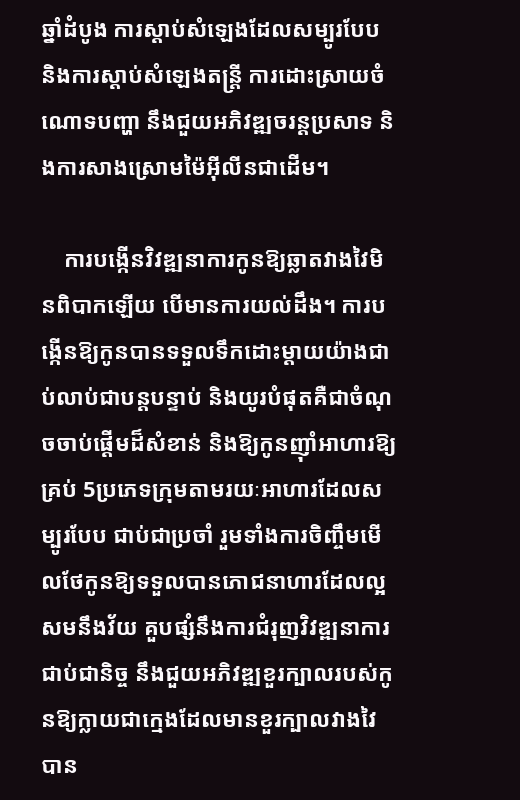ឆ្នាំដំបូង ការស្ដាប់សំឡេងដែលសម្បូរបែប និងការស្ដាប់សំឡេងតន្រ្តី ការដោះស្រាយចំណោទបញ្ហា នឹងជួយអភិវឌ្ឍចរន្តប្រសាទ និងការសាងស្រោមម៉ៃអ៊ីលីនជាដើម។

    ការបង្កើនវិវឌ្ឍនាការកូនឱ្យឆ្លាតវាងវៃមិនពិបាកឡើយ បើមានការយល់ដឹង។ ការបង្កើនឱ្យកូនបានទទួលទឹកដោះម្ដាយយ៉ាងជាប់លាប់ជាបន្តបន្ទាប់ និងយូរបំផុតគឺជាចំណុចចាប់ផ្ដើមដ៏សំខាន់ និងឱ្យកូនញ៉ាំអាហារឱ្យគ្រប់ 5ប្រភេទក្រុមតាមរយៈអាហារដែលសម្បូរបែប ជាប់ជាប្រចាំ រួមទាំងការចិញ្ចឹមមើលថែកូនឱ្យទទួលបានភោជនាហារដែលល្អ សមនឹងវ័យ គួបផ្សំនឹងការជំរុញវិវឌ្ឍនាការជាប់ជានិច្ច នឹងជួយអភិវឌ្ឍខួរក្បាលរបស់កូនឱ្យក្លាយជាក្មេងដែលមានខួរក្បាលវាងវៃបាន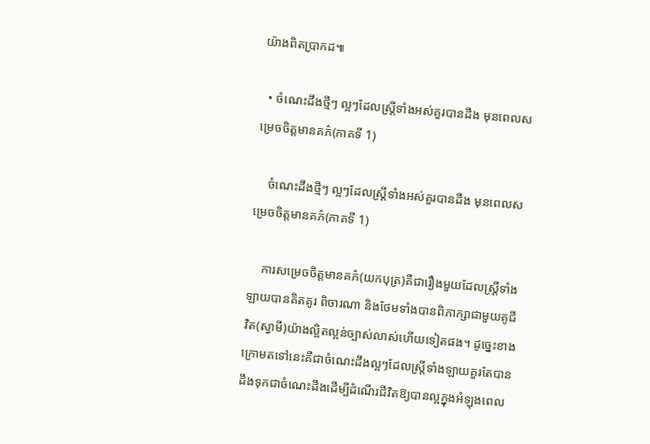យ៉ាងពិតប្រាកដ៕

  • ចំណេះដឹងថ្មីៗ ល្អៗដែលស្រ្តីទាំងអស់គួរបានដឹង មុនពេលសម្រេចចិត្តមានគភ៌(ភាគទី 1)

    ចំណេះដឹងថ្មីៗ ល្អៗដែលស្រ្តីទាំងអស់គួរបានដឹង មុនពេលសម្រេចចិត្តមានគភ៌(ភាគទី 1)

    ការសម្រេចចិត្តមានគភ៌(យកបុត្រ)គឺជារឿងមួយដែលស្រ្តីទាំងឡាយបានគិតគូរ ពិចារណា និងថែមទាំងបានពិភាក្សាជាមួយគូជីវិត(ស្វាមី)យ៉ាងល្អិតល្អន់ច្បាស់លាស់ហើយទៀតផង។ ដូច្នេះខាងក្រោមតទៅនេះគឺជាចំណេះដឹងល្អៗដែលស្រ្តីទាំងឡាយគួរតែបានដឹងទុកជាចំណេះដឹងដើម្បីដំណើរជីវិតឱ្យបានល្អក្នុងអំឡុងពេល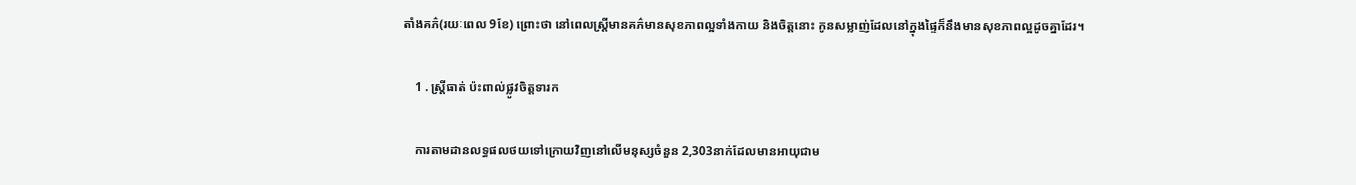តាំងគភ៌(រយៈពេល 9ខែ) ព្រោះថា នៅពេលស្រ្តីមានគភ៌មានសុខភាពល្អទាំងកាយ និងចិត្តនោះ កូនសម្លាញ់ដែលនៅក្នុងផ្ទៃក៏នឹងមានសុខភាពល្អដូចគ្នាដែរ។

    1 . ស្រ្តីធាត់ ប៉ះពាល់ផ្លូវចិត្តទារក

    ការតាមដានលទ្ធផលថយទៅក្រោយវិញនៅលើមនុស្សចំនួន 2,303នាក់ដែលមានអាយុជាម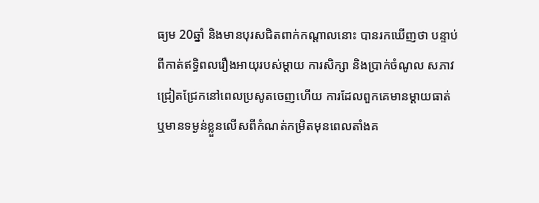ធ្យម 20ឆ្នាំ និងមានបុរសជិតពាក់កណ្ដាលនោះ បានរកឃើញថា បន្ទាប់ពីកាត់ឥទ្ធិពលរឿងអាយុរបស់ម្ដាយ ការសិក្សា និងប្រាក់ចំណូល សភាវជ្រៀតជ្រែកនៅពេលប្រសូតចេញហើយ ការដែលពួកគេមានម្ដាយធាត់ ឬមានទម្ងន់ខ្លួនលើសពីកំណត់កម្រិតមុនពេលតាំងគ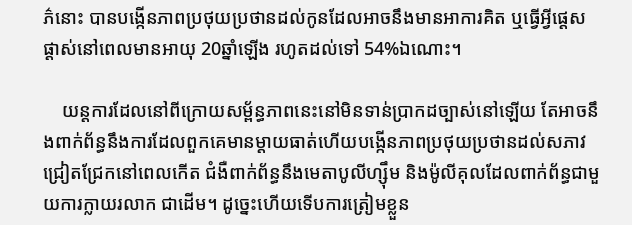ភ៌នោះ បានបង្កើនភាពប្រថុយប្រថានដល់កូនដែលអាចនឹងមានអាការគិត ឬធ្វើអ្វីផ្ដេសផ្ដាស់នៅពេលមានអាយុ 20ឆ្នាំឡើង រហូតដល់ទៅ 54%ឯណោះ។

    យន្តការដែលនៅពីក្រោយសម្ព័ន្ធភាពនេះនៅមិនទាន់ប្រាកដច្បាស់នៅឡើយ តែអាចនឹងពាក់ព័ន្ធនឹងការដែលពួកគេមានម្ដាយធាត់ហើយបង្កើនភាពប្រថុយប្រថានដល់សភាវជ្រៀតជ្រែកនៅពេលកើត ជំងឺពាក់ព័ន្ធនឹងមេតាបូលីហ្ស៊ឹម និងម៉ូលីគុលដែលពាក់ព័ន្ធជាមួយការក្លាយរលាក ជាដើម។ ដូច្នេះហើយទើបការត្រៀមខ្លួន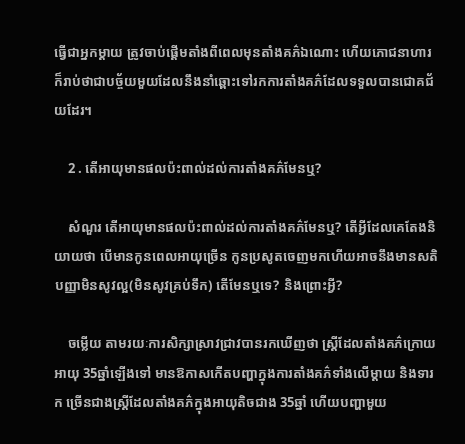ធ្វើជាអ្នកម្ដាយ ត្រូវចាប់ផ្ដើមតាំងពីពេលមុនតាំងគភ៌ឯណោះ ហើយភោជនាហារក៏រាប់ថាជាបច្ច័យមួយដែលនឹងនាំឆ្ពោះទៅរកការតាំងគភ៌ដែលទទួលបានជោគជ័យដែរ។

    2 . តើអាយុមានផលប៉ះពាល់ដល់ការតាំងគភ៌មែនឬ?

    សំណួរ តើអាយុមានផលប៉ះពាល់ដល់ការតាំងគភ៌មែនឬ? តើអ្វីដែលគេតែងនិយាយថា បើមានកូនពេលអាយុច្រើន កូនប្រសូតចេញមកហើយអាចនឹងមានសតិបញ្ញាមិនសូវល្អ(មិនសូវគ្រប់ទឹក) តើមែនឬទេ? និងព្រោះអ្វី?

    ចម្លើយ តាមរយៈការសិក្សាស្រាវជ្រាវបានរកឃើញថា ស្រ្តីដែលតាំងគភ៌ក្រោយអាយុ 35ឆ្នាំឡើងទៅ មានឱកាសកើតបញ្ហាក្នុងការតាំងគភ៌ទាំងលើម្ដាយ និងទារក ច្រើនជាងស្រ្តីដែលតាំងគភ៌ក្នុងអាយុតិចជាង 35ឆ្នាំ ហើយបញ្ហាមួយ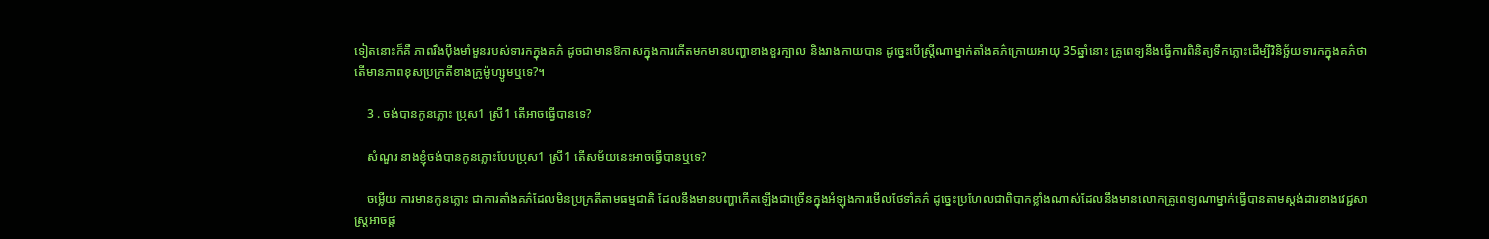ទៀតនោះក៏គឺ ភាពរឹងប៉ឹងមាំមួនរបស់ទារកក្នុងគភ៌ ដូចជាមានឱកាសក្នុងការកើតមកមានបញ្ហាខាងខួរក្បាល និងរាងកាយបាន ដូច្នេះបើស្រ្តីណាម្នាក់តាំងគភ៌ក្រោយអាយុ 35ឆ្នាំនោះ គ្រូពេទ្យនឹងធ្វើការពិនិត្យទឹកភ្លោះដើម្បីវិនិច្ឆ័យទារកក្នុងគភ៌ថា តើមានភាពខុសប្រក្រតីខាងក្រូម៉ូហ្សូមឬទេ?។

    3 . ចង់បានកូនភ្លោះ ប្រុស1 ស្រី1 តើអាចធ្វើបានទេ?

    សំណួរ នាងខ្ញុំចង់បានកូនភ្លោះបែបប្រុស1 ស្រី1 តើសម័យនេះអាចធ្វើបានឬទេ?

    ចម្លើយ ការមានកូនភ្លោះ ជាការតាំងគភ៌ដែលមិនប្រក្រតីតាមធម្មជាតិ ដែលនឹងមានបញ្ហាកើតឡើងជាច្រើនក្នុងអំឡុងការមើលថែទាំគភ៌ ដូច្នេះប្រហែលជាពិបាកខ្លាំងណាស់ដែលនឹងមានលោកគ្រូពេទ្យណាម្នាក់ធ្វើបានតាមស្តង់ដារខាងវេជ្ជសាស្រ្តអាចផ្ដ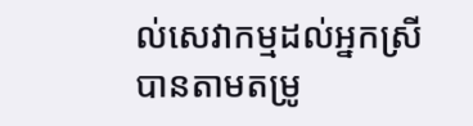ល់សេវាកម្មដល់អ្នកស្រីបានតាមតម្រូ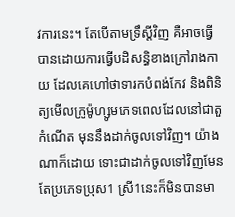វការនេះ។ តែបើតាមទ្រឹស្ដីវិញ គឺអាចធ្វើបានដោយការធ្វើបដិសន្ធិខាងក្រៅរាងកាយ ដែលគេហៅថាទារកបំពង់កែវ និងពិនិត្យមើលក្រូម៉ូហ្សូមភេទពេលដែលនៅជាតួកំណើត មុននឹងដាក់ចូលទៅវិញ។ យ៉ាងណាក៏ដោយ ទោះជាដាក់ចូលទៅវិញមែន តែប្រភេទប្រុស1 ស្រី1នេះក៏មិនបានមា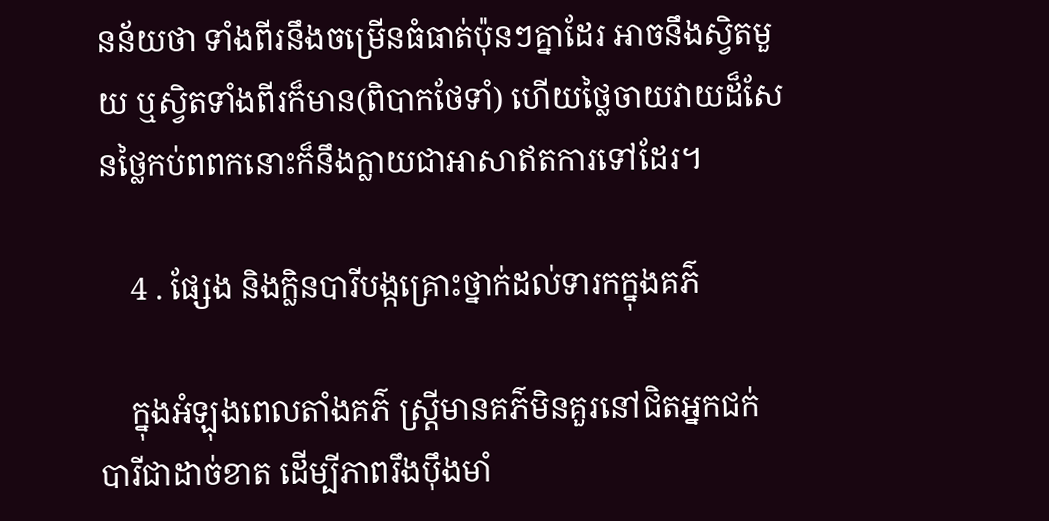នន័យថា ទាំងពីរនឹងចម្រើនធំធាត់ប៉ុនៗគ្នាដែរ អាចនឹងស្វិតមួយ ឬស្វិតទាំងពីរក៏មាន(ពិបាកថែទាំ) ហើយថ្លៃចាយវាយដ៏សែនថ្លៃកប់ពពកនោះក៏នឹងក្លាយជាអាសាឥតការទៅដែរ។

    4 . ផ្សែង និងក្លិនបារីបង្កគ្រោះថ្នាក់ដល់ទារកក្នុងគភ៌

    ក្នុងអំឡុងពេលតាំងគភ៌ ស្រ្តីមានគភ៌មិនគួរនៅជិតអ្នកជក់បារីជាដាច់ខាត ដើម្បីភាពរឹងប៉ឹងមាំ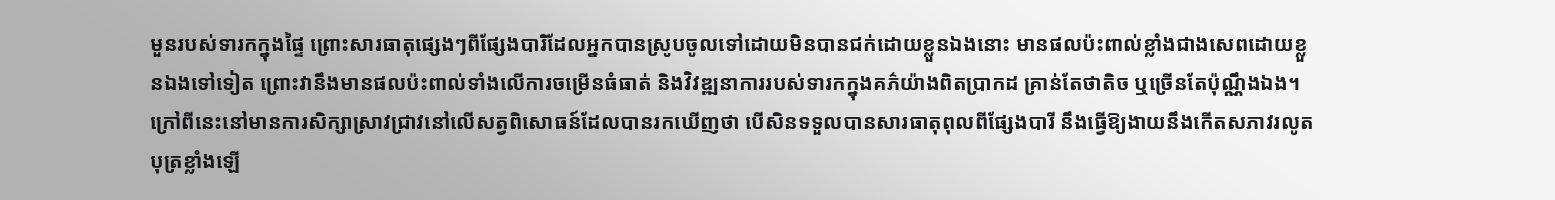មួនរបស់ទារកក្នុងផ្ទៃ ព្រោះសារធាតុផ្សេងៗពីផ្សែងបារិដែលអ្នកបានស្រូបចូលទៅដោយមិនបានជក់ដោយខ្លួនឯងនោះ មានផលប៉ះពាល់ខ្លាំងជាងសេពដោយខ្លួនឯងទៅទៀត ព្រោះវានឹងមានផលប៉ះពាល់ទាំងលើការចម្រើនធំធាត់ និងវិវឌ្ឍនាការរបស់ទារកក្នុងគភ៌យ៉ាងពិតប្រាកដ គ្រាន់តែថាតិច ឬច្រើនតែប៉ុណ្ណឹងឯង។ ក្រៅពីនេះនៅមានការសិក្សាស្រាវជ្រាវនៅលើសត្វពិសោធន៍ដែលបានរកឃើញថា បើសិនទទួលបានសារធាតុពុលពីផ្សែងបារី នឹងធ្វើឱ្យងាយនឹងកើតសភាវរលូតបុត្រខ្លាំងឡើ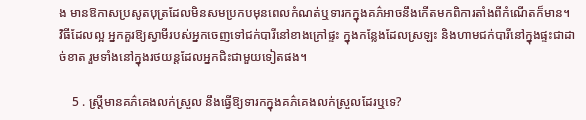ង មានឱកាសប្រសូតបុត្រដែលមិនសមប្រកបមុនពេលកំណត់ឬទារកក្នុងគភ៌អាចនឹងកើតមកពិការតាំងពីកំណើតក៏មាន។ វិធីដែលល្អ អ្នកគួរឱ្យស្វាមីរបស់អ្នកចេញទៅជក់បារីនៅខាងក្រៅផ្ទះ ក្នុងកន្លែងដែលស្រឡះ និងហាមជក់បារីនៅក្នុងផ្ទះជាដាច់ខាត រួមទាំងនៅក្នុងរថយន្តដែលអ្នកជិះជាមួយទៀតផង។

    5 . ស្រ្តីមានគភ៌គេងលក់ស្រួល នឹងធ្វើឱ្យទារកក្នុងគភ៌គេងលក់ស្រួលដែរឬទេ?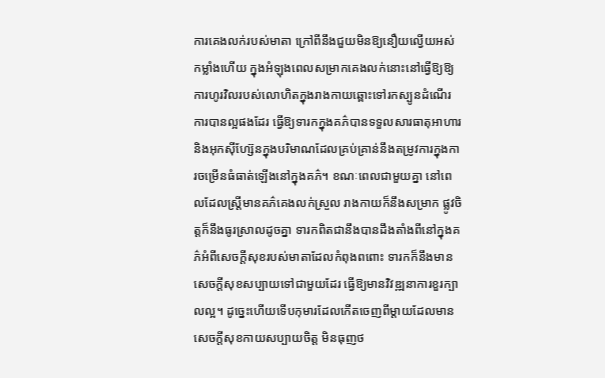ការគេងលក់របស់មាតា ក្រៅពីនឹងជួយមិនឱ្យនឿយល្វើយអស់កម្លាំងហើយ ក្នុងអំឡុងពេលសម្រាកគេងលក់នោះនៅធ្វើឱ្យឱ្យការហូរវិលរបស់លោហិតក្នុងរាងកាយឆ្ពោះទៅរកស្បូនដំណើរការបានល្អផងដែរ ធ្វើឱ្យទារកក្នុងគភ៌បានទទួលសារធាតុអាហារ និងអុកស៊ីហ្ស៊ែនក្នុងបរិមាណដែលគ្រប់គ្រាន់នឹងតម្រូវការក្នុងការចម្រើនធំធាត់ឡើងនៅក្នុងគភ៌។ ខណៈពេលជាមួយគ្នា នៅពេលដែលស្រ្តីមានគភ៌គេងលក់ស្រួល រាងកាយក៏នឹងសម្រាក ផ្លូវចិត្តក៏នឹងធូរស្រាលដូចគ្នា ទារកពិតជានឹងបានដឹងតាំងពីនៅក្នុងគភ៌អំពីសេចក្ដីសុខរបស់មាតាដែលកំពុងពពោះ ទារកក៏នឹងមានសេចក្ដីសុខសប្បាយទៅជាមួយដែរ ធ្វើឱ្យមានវិវឌ្ឍនាការខួរក្បាលល្អ។ ដូច្នេះហើយទើបកុមារដែលកើតចេញពីម្ដាយដែលមានសេចក្ដីសុខកាយសប្បាយចិត្ត មិនធុញថ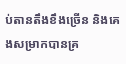ប់តានតឹងខឹងច្រើន និងគេងសម្រាកបានគ្រ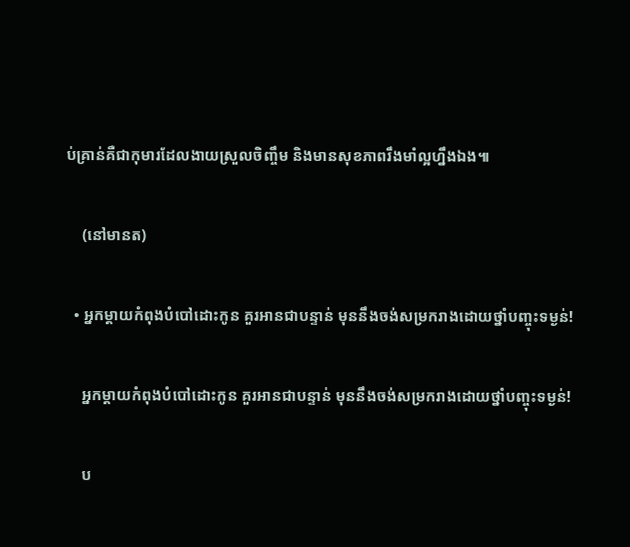ប់គ្រាន់គឺជាកុមារដែលងាយស្រួលចិញ្ចឹម និងមានសុខភាពរឹងមាំល្អហ្នឹងឯង៕

    (នៅមានត)

  • អ្នកម្ដាយកំពុងបំបៅដោះកូន គួរអានជាបន្ទាន់ មុននឹងចង់សម្រករាងដោយថ្នាំបញ្ចុះទម្ងន់!

    អ្នកម្ដាយកំពុងបំបៅដោះកូន គួរអានជាបន្ទាន់ មុននឹងចង់សម្រករាងដោយថ្នាំបញ្ចុះទម្ងន់!

    ប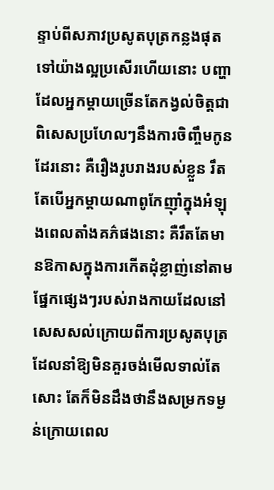ន្ទាប់ពីសភាវប្រសូតបុត្រកន្លងផុតទៅយ៉ាងល្អប្រសើរហើយនោះ បញ្ហាដែលអ្នកម្ដាយច្រើនតែកង្វល់ចិត្តជាពិសេសប្រហែលៗនឹងការចិញ្ចឹមកូនដែរនោះ គឺរឿងរូបរាងរបស់ខ្លួន រឹតតែបើអ្នកម្ដាយណាពូកែញ៉ាំក្នុងអំឡុងពេលតាំងគភ៌ផងនោះ គឺរឹតតែមានឱកាសក្នុងការកើតដុំខ្លាញ់នៅតាមផ្នែកផ្សេងៗរបស់រាងកាយដែលនៅសេសសល់ក្រោយពីការប្រសូតបុត្រ ដែលនាំឱ្យមិនគួរចង់មើលទាល់តែសោះ តែក៏មិនដឹងថានឹងសម្រកទម្ងន់ក្រោយពេល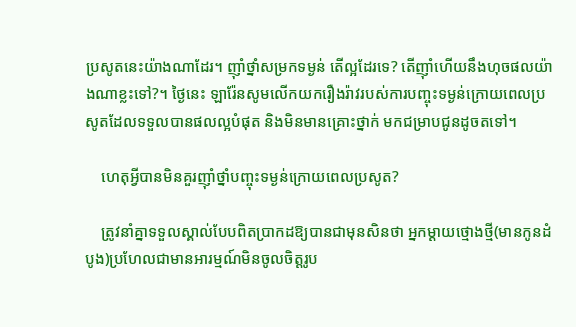ប្រសូតនេះយ៉ាងណាដែរ។ ញ៉ាំថ្នាំសម្រកទម្ងន់ តើល្អដែរទេ? តើញ៉ាំហើយនឹងហុចផលយ៉ាងណាខ្លះទៅ?។ ថ្ងៃនេះ ឡារ៉ែនសូមលើកយករឿងរ៉ាវរបស់ការបញ្ចុះទម្ងន់ក្រោយពេលប្រសូតដែលទទួលបានផលល្អបំផុត និងមិនមានគ្រោះថ្នាក់ មកជម្រាបជូនដូចតទៅ។

    ហេតុអ្វីបានមិនគួរញ៉ាំថ្នាំបញ្ចុះទម្ងន់ក្រោយពេលប្រសូត?

    ត្រូវនាំគ្នាទទួលស្គាល់បែបពិតប្រាកដឱ្យបានជាមុនសិនថា អ្នកម្ដាយថ្មោងថ្មី(មានកូនដំបូង)ប្រហែលជាមានអារម្មណ៍មិនចូលចិត្តរូប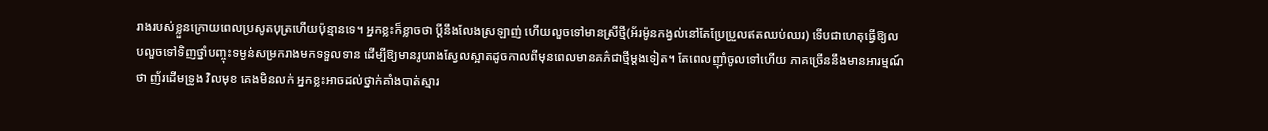រាងរបស់ខ្លួនក្រោយពេលប្រសូតបុត្រហើយប៉ុន្មានទេ។ អ្នកខ្លះក៏ខ្លាចថា ប្ដីនឹងលែងស្រឡាញ់ ហើយលួចទៅមានស្រីថ្មី(អ័រម៉ូនកង្វល់នៅតែប្រែប្រួលឥតឈប់ឈរ) ទើបជាហេតុធ្វើឱ្យលបលួចទៅទិញថ្នាំបញ្ចុះទម្ងន់សម្រករាងមកទទួលទាន ដើម្បីឱ្យមានរូបរាងស្វែលស្អាតដូចកាលពីមុនពេលមានគភ៌ជាថ្មីម្ដងទៀត។ តែពេលញ៉ាំចូលទៅហើយ ភាគច្រើននឹងមានអារម្មណ៍ថា ញ័រដើមទ្រូង វិលមុខ គេងមិនលក់ អ្នកខ្លះអាចដល់ថ្នាក់គាំងបាត់ស្មារ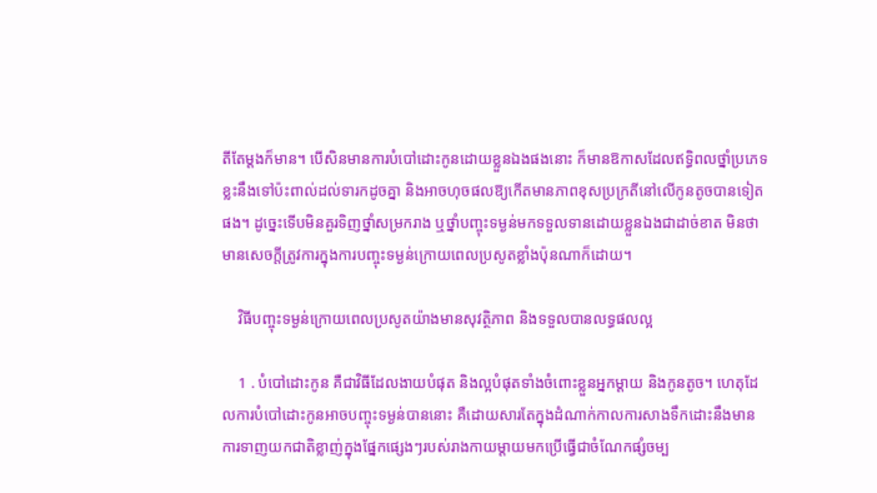តីតែម្ដងក៏មាន។ បើសិនមានការបំបៅដោះកូនដោយខ្លួនឯងផងនោះ ក៏មានឱកាសដែលឥទ្ធិពលថ្នាំប្រភេទខ្លះនឹងទៅប៉ះពាល់ដល់ទារកដូចគ្នា និងអាចហុចផលឱ្យកើតមានភាពខុសប្រក្រតីនៅលើកូនតូចបានទៀតផង។ ដូច្នេះទើបមិនគួរទិញថ្នាំសម្រករាង ឬថ្នាំបញ្ចុះទម្ងន់មកទទួលទានដោយខ្លួនឯងជាដាច់ខាត មិនថាមានសេចក្ដីត្រូវការក្នុងការបញ្ចុះទម្ងន់ក្រោយពេលប្រសូតខ្លាំងប៉ុនណាក៏ដោយ។

    វិធីបញ្ចុះទម្ងន់ក្រោយពេលប្រសូតយ៉ាងមានសុវត្ថិភាព និងទទួលបានលទ្ធផលល្អ

    1 . បំបៅដោះកូន គឺជាវិធីដែលងាយបំផុត និងល្អបំផុតទាំងចំពោះខ្លួនអ្នកម្ដាយ និងកូនតូច។ ហេតុដែលការបំបៅដោះកូនអាចបញ្ចុះទម្ងន់បាននោះ គឺដោយសារតែក្នុងដំណាក់កាលការសាងទឹកដោះនឹងមានការទាញយកជាតិខ្លាញ់ក្នុងផ្នែកផ្សេងៗរបស់រាងកាយម្ដាយមកប្រើធ្វើជាចំណែកផ្សំចម្ប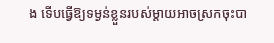ង ទើបធ្វើឱ្យទម្ងន់ខ្លួនរបស់ម្ដាយអាចស្រកចុះបា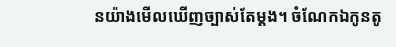នយ៉ាងមើលឃើញច្បាស់តែម្ដង។ ចំណែកឯកូនតូ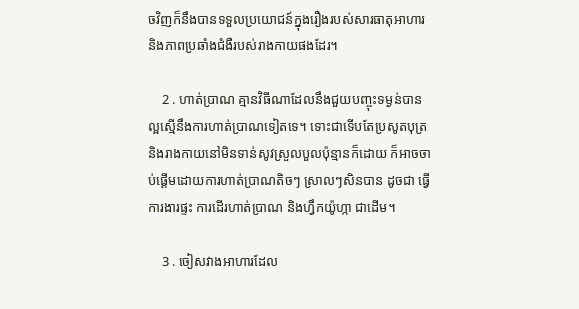ចវិញក៏នឹងបានទទួលប្រយោជន៍ក្នុងរឿងរបស់សារធាតុអាហារ និងភាពប្រឆាំងជំងឺរបស់រាងកាយផងដែរ។

    2 . ហាត់ប្រាណ គ្មានវិធីណាដែលនឹងជួយបញ្ចុះទម្ងន់បានល្អស្មើនឹងការហាត់ប្រាណទៀតទេ។ ទោះជាទើបតែប្រសូតបុត្រ និងរាងកាយនៅមិនទាន់សូវស្រួលបួលប៉ុន្មានក៏ដោយ ក៏អាចចាប់ផ្ដើមដោយការហាត់ប្រាណតិចៗ ស្រាលៗសិនបាន ដូចជា ធ្វើការងារផ្ទះ ការដើរហាត់ប្រាណ និងហ្វឹកយ៉ូហ្កា ជាដើម។

    3 . ចៀសវាងអាហារដែល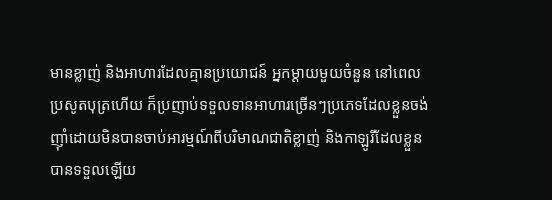មានខ្លាញ់ និងអាហារដែលគ្មានប្រយោជន៍ អ្នកម្ដាយមួយចំនួន នៅពេលប្រសូតបុត្រហើយ ក៏ប្រញាប់ទទួលទានអាហារច្រើនៗប្រភេទដែលខ្លួនចង់ញ៉ាំដោយមិនបានចាប់អារម្មណ៍ពីបរិមាណជាតិខ្លាញ់ និងកាឡូរីដែលខ្លួនបានទទួលឡើយ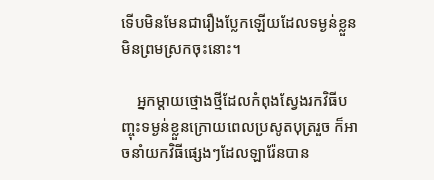ទើបមិនមែនជារឿងប្លែកឡើយដែលទម្ងន់ខ្លួនមិនព្រមស្រកចុះនោះ។

    អ្នកម្ដាយថ្មោងថ្មីដែលកំពុងស្វែងរកវិធីបញ្ចុះទម្ងន់ខ្លួនក្រោយពេលប្រសូតបុត្ររួច ក៏អាចនាំយកវិធីផ្សេងៗដែលឡារ៉ែនបាន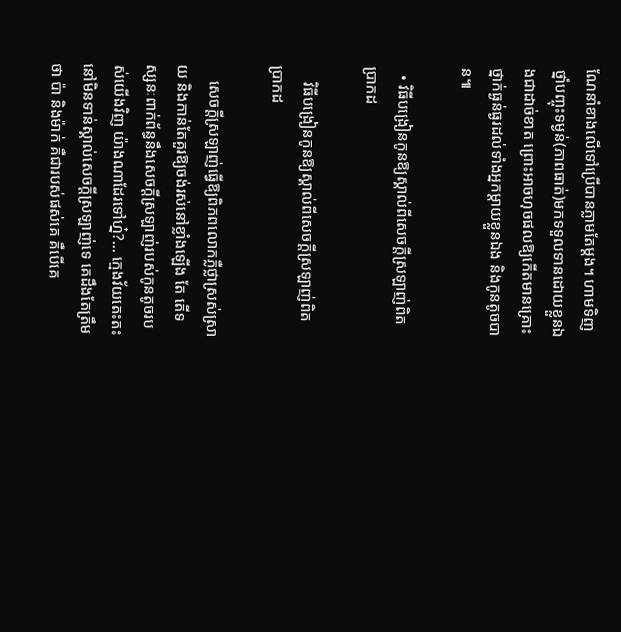ណែនាំខាងលើទៅប្រើបានភ្លាមតែម្ដង។ ហាមទិញថ្នាំបញ្ចុះទម្ងន់(ភាពធាត់)មកទទួលទានដោយខ្លួនឯងជាដាច់ខាត ព្រោះអាចហុចផលឱ្យកើតមានគ្រោះថ្នាក់ធ្ងន់ធ្ងរដល់ទាំងអ្នកម្ដាយខ្លួនឯង និងកូនតូចបាន៕

  • វិធីបង្រៀនកូនឱ្យស្គាល់ពីសេចក្ដីស្រឡាញ់ពិតប្រាកដ

    វិធីបង្រៀនកូនឱ្យស្គាល់ពីសេចក្ដីស្រឡាញ់ពិតប្រាកដ

    សេចក្ដីស្រឡាញ់ធ្វើឱ្យពិភពលោកភ្លឺថ្លាស្រស់ស្រាយ និងកាន់តែគួរឱ្យចង់រស់នៅខ្លាំងឡើង តែ តើទស្សនៈពាក់ព័ន្ធនឹងសេចក្ដីស្រឡាញ់របស់កូនតូចរបស់យើងវិញ យ៉ាងណាដែរទៅហ្ន៎?… ក្មេងវ័យតេះតះនៅមិនទាន់ស្គាល់សេចក្ដីស្រឡាញ់ទេ គេដឹងតែត្រឹមថា ប៉ា និងម៉ាក់ គឺជារបស់ផស់គេ គឺបើគេ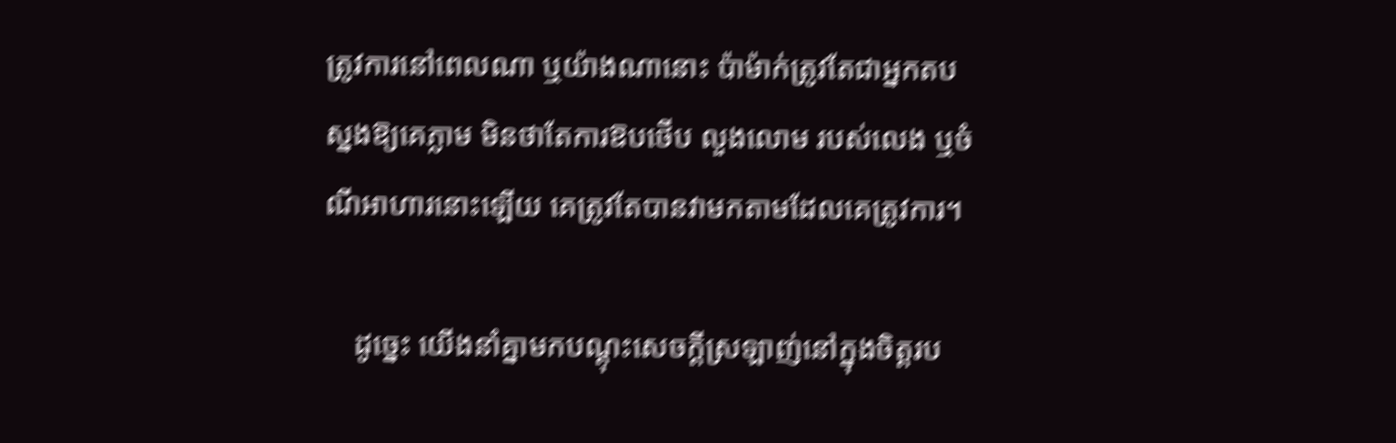ត្រូវការនៅពេលណា ឬយ៉ាងណានោះ ប៉ាម៉ាក់ត្រូវតែជាអ្នកតបស្នងឱ្យគេភ្លាម មិនថាតែការឱបថើប លួងលោម របស់លេង ឬចំណីអាហារនោះឡើយ គេត្រូវតែបានវាមកតាមដែលគេត្រូវការ។

    ដូច្នេះ យើងនាំគ្នាមកបណ្ដុះសេចក្ដីស្រឡាញ់នៅក្នុងចិត្តរប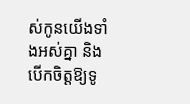ស់កូនយើងទាំងអស់គ្នា និងបើកចិត្តឱ្យទូ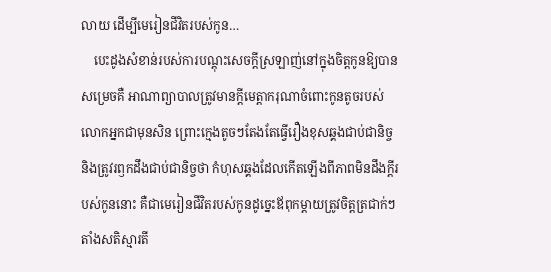លាយ ដើម្បីមេរៀនជីវិតរបស់កូន…
    បេះដូងសំខាន់របស់ការបណ្ដុះសេចក្ដីស្រឡាញ់នៅក្នុងចិត្តកូនឱ្យបានសម្រេចគឺ អាណាព្យាបាលត្រូវមានក្ដីមេត្តាករុណាចំពោះកូនតូចរបស់លោកអ្នកជាមុនសិន ព្រោះក្មេងតូចៗតែងតែធ្វើរឿងខុសឆ្គងជាប់ជានិច្ច និងត្រូវរឭកដឹងជាប់ជានិច្ចថា កំហុសឆ្គងដែលកើតឡើងពីភាពមិនដឹងក្ដីរបស់កូននោះ គឺជាមេរៀនជីវិតរបស់កូនដូច្នេះឪពុកម្ដាយត្រូវចិត្តត្រជាក់ៗ តាំងសតិស្មារតី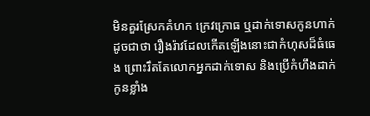មិនគួរស្រែកគំហក ក្រេវក្រោធ ឬដាក់ទោសកូនហាក់ដូចជាថា រឿងរ៉ាវដែលកើតឡើងនោះជាកំហុសដ៏ធំធេង ព្រោះរឹតតែលោកអ្នកដាក់ទោស និងប្រើកំហឹងដាក់កូនខ្លាំង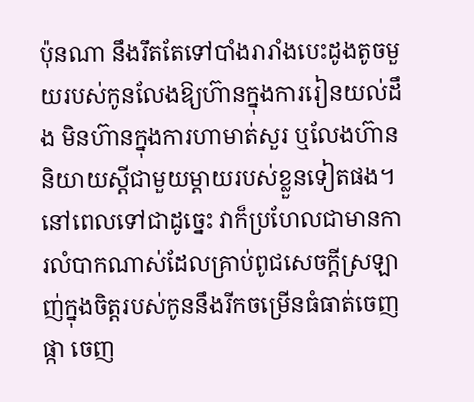ប៉ុនណា នឹងរឹតតែទៅបាំងរារាំងបេះដូងតូចមួយរបស់កូនលែងឱ្យហ៊ានក្នុងការរៀនយល់ដឹង មិនហ៊ានក្នុងការហាមាត់សួរ ឬលែងហ៊ាននិយាយស្ដីជាមួយម្ដាយរបស់ខ្លួនទៀតផង។ នៅពេលទៅជាដូច្នេះ វាក៏ប្រហែលជាមានការលំបាកណាស់ដែលគ្រាប់ពូជសេចក្ដីស្រឡាញ់ក្នុងចិត្តរបស់កូននឹងរីកចម្រើនធំធាត់ចេញផ្កា ចេញ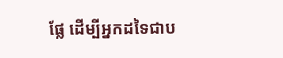ផ្លែ ដើម្បីអ្នកដទៃជាប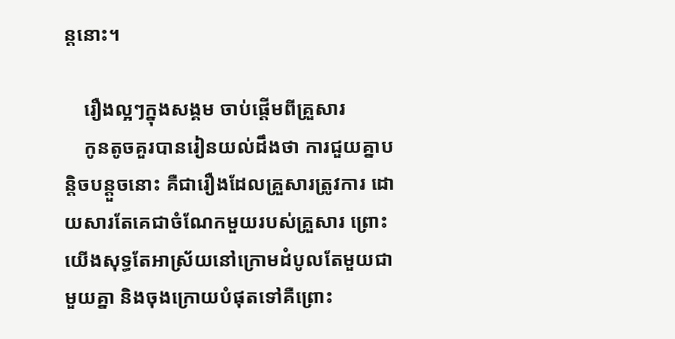ន្តនោះ។

    រឿងល្អៗក្នុងសង្គម ចាប់ផ្ដើមពីគ្រួសារ
    កូនតូចគួរបានរៀនយល់ដឹងថា ការជួយគ្នាបន្តិចបន្តួចនោះ គឺជារឿងដែលគ្រួសារត្រូវការ ដោយសារតែគេជាចំណែកមួយរបស់គ្រួសារ ព្រោះយើងសុទ្ធតែអាស្រ័យនៅក្រោមដំបូលតែមួយជាមួយគ្នា និងចុងក្រោយបំផុតទៅគឺព្រោះ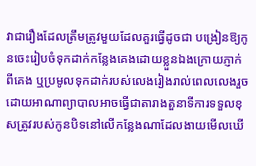វាជារឿងដែលត្រឹមត្រូវមួយដែលគួរធ្វើដូចជា បង្រៀនឱ្យកូនចេះរៀបចំទុកដាក់កន្លែងគេងដោយខ្លួនឯងក្រោយភ្ញាក់ពីគេង ឬប្រមូលទុកដាក់របស់លេងរៀងរាល់ពេលលេងរួច ដោយអាណាព្យាបាលអាចធ្វើជាតារាងតួនាទីការទទួលខុសត្រូវរបស់កូនបិទនៅលើកន្លែងណាដែលងាយមើលឃើ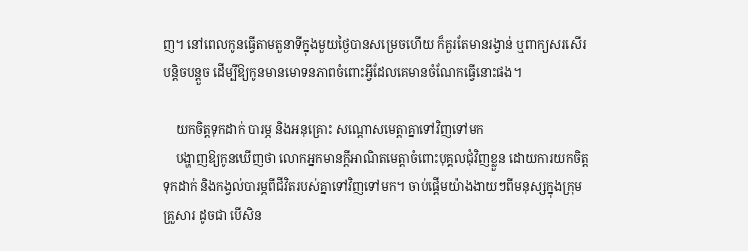ញ។ នៅពេលកូនធ្វើតាមតួនាទីក្នុងមួយថ្ងៃបានសម្រេចហើយ ក៏គួរតែមានរង្វាន់ ឬពាក្យសរសើរបន្តិចបន្តួច ដើម្បីឱ្យកូនមានមោទនភាពចំពោះអ្វីដែលគេមានចំណែកធ្វើនោះផង។

    យកចិត្តទុកដាក់ បារម្ភ និងអនុគ្រោះ សណ្ដោសមេត្តាគ្នាទៅវិញទៅមក
    បង្ហាញឱ្យកូនឃើញថា លោកអ្នកមានក្ដីអាណិតមេត្តាចំពោះបុគ្គលជុំវិញខ្លួន ដោយការយកចិត្តទុកដាក់ និងកង្វល់បារម្ភពីជីវិតរបស់គ្នាទៅវិញទៅមក។ ចាប់ផ្ដើមយ៉ាងងាយៗពីមនុស្សក្នុងក្រុមគ្រួសារ ដូចជា បើសិន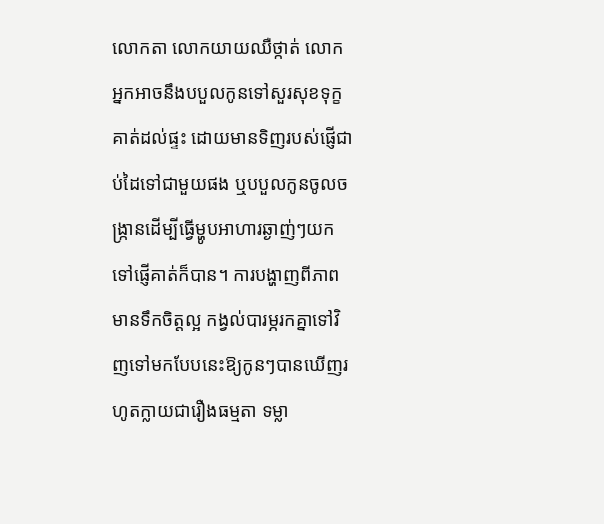លោកតា លោកយាយឈឺថ្កាត់ លោកអ្នកអាចនឹងបបួលកូនទៅសួរសុខទុក្ខគាត់ដល់ផ្ទះ ដោយមានទិញរបស់ផ្ញើជាប់ដៃទៅជាមួយផង ឬបបួលកូនចូលចង្ក្រានដើម្បីធ្វើម្ហូបអាហារឆ្ងាញ់ៗយកទៅផ្ញើគាត់ក៏បាន។ ការបង្ហាញពីភាពមានទឹកចិត្តល្អ កង្វល់បារម្ភរកគ្នាទៅវិញទៅមកបែបនេះឱ្យកូនៗបានឃើញរហូតក្លាយជារឿងធម្មតា ទម្លា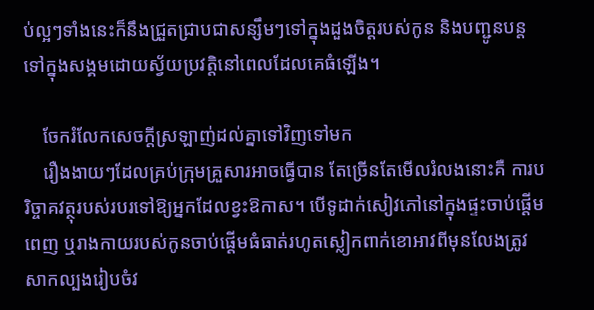ប់ល្អៗទាំងនេះក៏នឹងជ្រួតជ្រាបជាសន្សឹមៗទៅក្នុងដួងចិត្តរបស់កូន និងបញ្ជូនបន្តទៅក្នុងសង្គមដោយស្វ័យប្រវត្តិនៅពេលដែលគេធំឡើង។

    ចែករំលែកសេចក្ដីស្រឡាញ់ដល់គ្នាទៅវិញទៅមក
    រឿងងាយៗដែលគ្រប់ក្រុមគ្រួសារអាចធ្វើបាន តែច្រើនតែមើលរំលងនោះគឺ ការបរិច្ចាគវត្ថុរបស់របរទៅឱ្យអ្នកដែលខ្វះឱកាស។ បើទូដាក់សៀវភៅនៅក្នុងផ្ទះចាប់ផ្ដើមពេញ ឬរាងកាយរបស់កូនចាប់ផ្ដើមធំធាត់រហូតស្លៀកពាក់ខោអាវពីមុនលែងត្រូវ សាកល្បងរៀបចំវ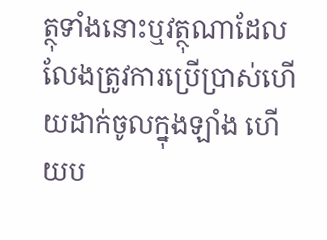ត្ថុទាំងនោះឬវត្ថុណាដែលលែងត្រូវការប្រើប្រាស់ហើយដាក់ចូលក្នុងឡាំង ហើយប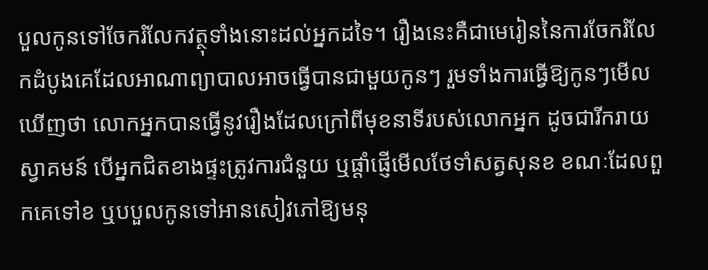បួលកូនទៅចែករំលែកវត្ថុទាំងនោះដល់អ្នកដទៃ។ រឿងនេះគឺជាមេរៀននៃការចែករំលែកដំបូងគេដែលអាណាព្យាបាលអាចធ្វើបានជាមួយកូនៗ រួមទាំងការធ្វើឱ្យកូនៗមើលឃើញថា លោកអ្នកបានធ្វើនូវរឿងដែលក្រៅពីមុខនាទីរបស់លោកអ្នក ដូចជារីករាយស្វាគមន៍ បើអ្នកជិតខាងផ្ទះត្រូវការជំនួយ ឬផ្ដាំផ្ញើមើលថែទាំសត្វសុនខ ខណៈដែលពួកគេទៅខ ឬបបួលកូនទៅអានសៀវភៅឱ្យមនុ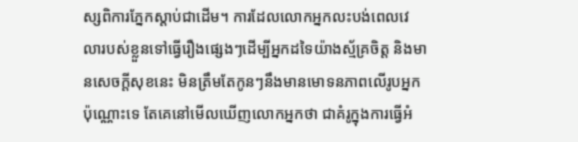ស្សពិការភ្នែកស្ដាប់ជាដើម។ ការដែលលោកអ្នកលះបង់ពេលវេលារបស់ខ្លួនទៅធ្វើរឿងផ្សេងៗដើម្បីអ្នកដទៃយ៉ាងស្ម័គ្រចិត្ត និងមានសេចក្ដីសុខនេះ មិនត្រឹមតែកូនៗនឹងមានមោទនភាពលើរូបអ្នកប៉ុណ្ណោះទេ តែគេនៅមើលឃើញលោកអ្នកថា ជាគំរូក្នុងការធ្វើអំ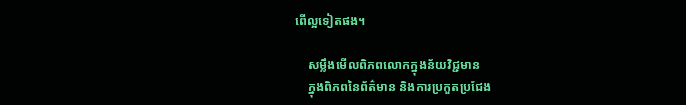ពើល្អទៀតផង។

    សម្លឹងមើលពិភពលោកក្នុងន័យវិជ្ជមាន
    ក្នុងពិភពនៃព័ត៌មាន និងការប្រកួតប្រជែង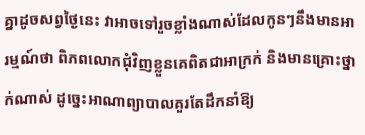គ្នាដូចសព្វថ្ងៃនេះ វាអាចទៅរួចខ្លាំងណាស់ដែលកូនៗនឹងមានអារម្មណ៍ថា ពិភពលោកជុំវិញខ្លួនគេពិតជាអាក្រក់ និងមានគ្រោះថ្នាក់ណាស់ ដូច្នេះអាណាព្យាបាលគួរតែដឹកនាំឱ្យ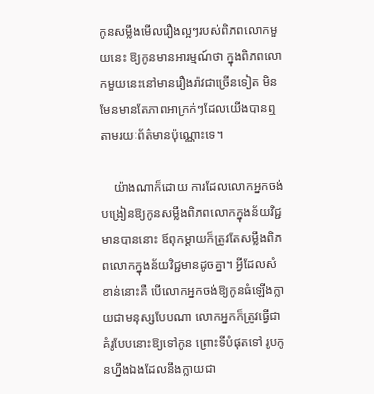កូនសម្លឹងមើលរឿងល្អៗរបស់ពិភពលោកមួយនេះ ឱ្យកូនមានអារម្មណ៍ថា ក្នុងពិភពលោកមួយនេះនៅមានរឿងរ៉ាវជាច្រើនទៀត មិនមែនមានតែភាពអាក្រក់ៗដែលយើងបានឮតាមរយៈព័ត៌មានប៉ុណ្ណោះទេ។

    យ៉ាងណាក៏ដោយ ការដែលលោកអ្នកចង់បង្រៀនឱ្យកូនសម្លឹងពិភពលោកក្នុងន័យវិជ្ជមានបាននោះ ឪពុកម្ដាយក៏ត្រូវតែសម្លឹងពិភពលោកក្នុងន័យវិជ្ជមានដូចគ្នា។ អ្វីដែលសំខាន់នោះគឺ បើលោកអ្នកចង់ឱ្យកូនធំឡើងក្លាយជាមនុស្សបែបណា លោកអ្នកក៏ត្រូវធ្វើជាគំរូបែបនោះឱ្យទៅកូន ព្រោះទីបំផុតទៅ រូបកូនហ្នឹងឯងដែលនឹងក្លាយជា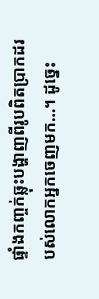ផ្ទាំងកញ្ចក់ឆ្លុះបង្ហាញពីរូបពិតប្រាកដរបស់លោកអ្នកចេញមក…។ ដូច្នេះ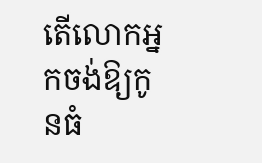តើលោកអ្នកចង់ឱ្យកូនធំ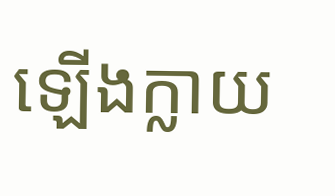ឡើងក្លាយ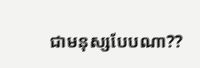ជាមនុស្សបែបណា??